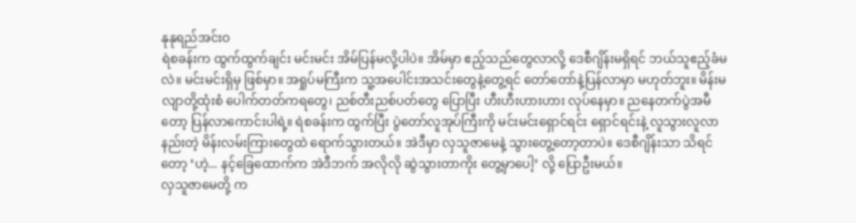နုနုရည်အင်းဝ
ရဲစခန်းက ထွက်ထွက်ချင်း မင်းမင်း အိမ်ပြန်မလို့ပါပဲ။ အိမ်မှာ ဧည့်သည်တွေလာလို့ ဒေစီဂျိန်းမရှိရင် ဘယ်သူဧည့်ခံမလဲ။ မင်းမင်းရှိမှ ဖြစ်မှာ။ အရှုပ်မကြီးက သူ့အပေါင်းအသင်းတွေနဲ့တွေ့ရင် တော်တော်နဲ့ပြန်လာမှာ မဟုတ်ဘူး။ မိန်းမလျာတို့ထုံးစံ ပေါက်တတ်ကရတွေ၊ ညစ်တီးညစ်ပတ်တွေ ပြောပြီး ဟီးဟီးဟားဟား လုပ်နေမှာ။ ညနေတက်ပွဲအမီတော့ ပြန်လာကောင်းပါရဲ့။ ရဲစခန်းက ထွက်ပြီး ပွဲတော်လူအုပ်ကြီးကို မင်းမင်းရှောင်ရင်း ရှောင်ရင်းနဲ့ လူသွားလူလာနည်းတဲ့ မိန်းလမ်းကြားတွေထဲ ရောက်သွားတယ်။ အဲဒီမှာ လှသူဇာမေနဲ့ သွားတွေ့တော့တာပဲ။ ဒေစီဂျိန်းသာ သိရင်တော့ ‘ဟဲ့... နင့်ခြေထောက်က အဲဒီဘက် အလိုလို ဆွဲသွားတာကိုး တွေ့မှာပေါ့’ လို့ ပြောဦးမယ်။
လှသူဇာမေတို့ က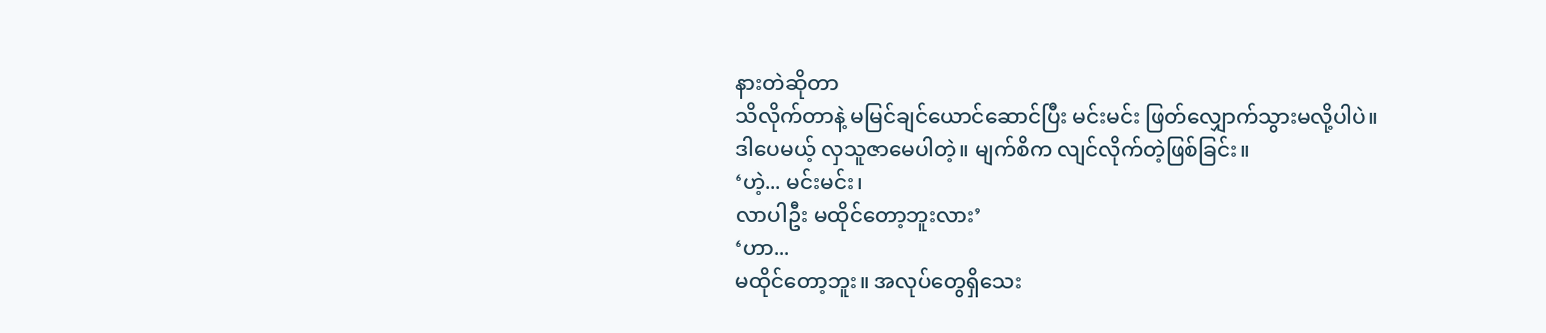နားတဲဆိုတာ
သိလိုက်တာနဲ့ မမြင်ချင်ယောင်ဆောင်ပြီး မင်းမင်း ဖြတ်လျှောက်သွားမလို့ပါပဲ။
ဒါပေမယ့် လှသူဇာမေပါတဲ့။ မျက်စိက လျင်လိုက်တဲ့ဖြစ်ခြင်း။
‘ဟဲ့... မင်းမင်း၊
လာပါဦး မထိုင်တော့ဘူးလား’
‘ဟာ...
မထိုင်တော့ဘူး။ အလုပ်တွေရှိသေး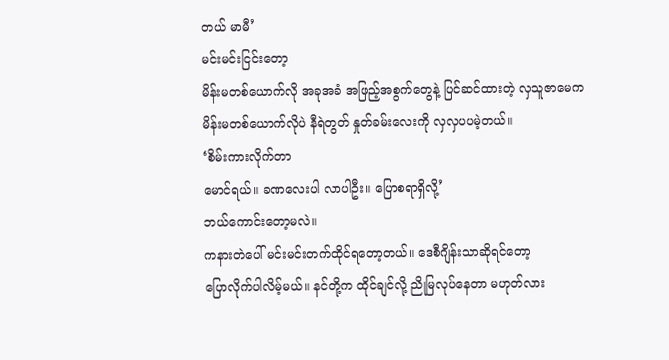တယ် မာမီ’
မင်းမင်းငြင်းတော့
မိန်းမတစ်ယောက်လို အခုအခံ အဖြည့်အစွက်တွေနဲ့ ပြင်ဆင်ထားတဲ့ လှသူဇာမေက
မိန်းမတစ်ယောက်လိုပဲ နီရဲတွတ် နှုတ်ခမ်းလေးကို လှလှပပမဲ့တယ်။
‘စိမ်းကားလိုက်တာ
မောင်ရယ်။ ခဏလေးပါ လာပါဦး။ ပြောစရာရှိလို့’
ဘယ်ကောင်းတော့မလဲ။
ကနားတဲပေါ် မင်းမင်းတက်ထိုင်ရတော့တယ်။ ဒေစီဂျိန်းသာဆိုရင်တော့
ပြောလိုက်ပါလိမ့်မယ်။ နင်တို့က ထိုင်ချင်လို့ ညိုမြလုပ်နေတာ မဟုတ်လား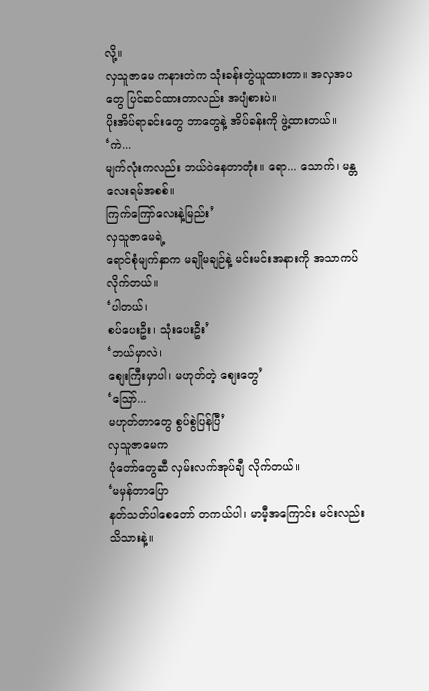လို့။
လှသူဇာမေ ကနားတဲက သုံးခန်းတွဲယူထားတာ။ အလှအပတွေ ပြင်ဆင်ထားတာလည်း အပျံစားပဲ။
ပိုးအိပ်ရာခင်းတွေ ဘာတွေနဲ့ အိပ်ခန်းကို ဖွဲ့ထားတယ်။
‘ကဲ...
မျက်လုံးကလည်း ဘယ်ဝဲနေတာတုံး။ ရော... သောက်၊ မန္တလေးရမ်အစစ်။
ကြက်ကြော်လေးနဲ့မြည်း’
လှသူဇာမေရဲ့
ရောင်စုံမျက်နှာက မချိုမချဉ်နဲ့ မင်းမင်းအနားကို အသာကပ်လိုက်တယ်။
‘ပါတယ်၊
စပ်ပေးဦး၊ သုံးပေးဦး’
‘ဘယ်မှာလဲ၊
စျေးကြီးမှာပါ၊ မဟုတ်တဲ့ စျေးတွေ’
‘သြော်...
မဟုတ်တာတွေ စွပ်စွဲပြန်ပြီ’
လှသူဇာမေက
ပုံတော်တွေဆီ လှမ်းလက်အုပ်ချီ လိုက်တယ်။
‘မမှန်တာပြော
နတ်သတ်ပါစေတော် တကယ်ပါ၊ မာမီ့အကြောင်း မင်းလည်းသိသားနဲ့။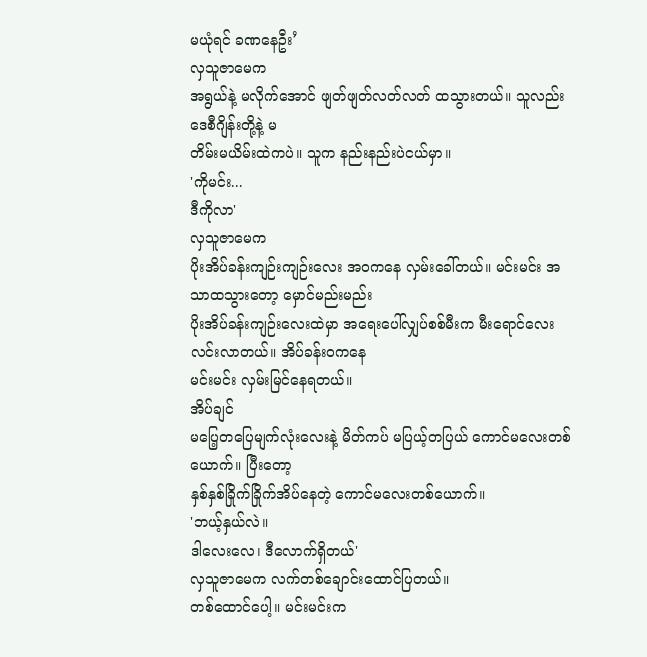မယုံရင် ခဏနေဦး’
လှသူဇာမေက
အရွယ်နဲ့ မလိုက်အောင် ဖျတ်ဖျတ်လတ်လတ် ထသွားတယ်။ သူလည်း ဒေစီဂျိန်းတို့နဲ့ မ
တိမ်းမယိမ်းထဲကပဲ။ သူက နည်းနည်းပဲငယ်မှာ။
'ကိုမင်း...
ဒီကိုလာ'
လှသူဇာမေက
ပိုးအိပ်ခန်းကျဉ်းကျဉ်းလေး အဝကနေ လှမ်းခေါ်တယ်။ မင်းမင်း အသာထသွားတော့ မှောင်မည်းမည်း
ပိုးအိပ်ခန်းကျဉ်းလေးထဲမှာ အရေးပေါ်လျှပ်စစ်မီးက မီးရောင်လေး လင်းလာတယ်။ အိပ်ခန်းဝကနေ
မင်းမင်း လှမ်းမြင်နေရတယ်။
အိပ်ချင်
မပြေ့တပြေမျက်လုံးလေးနဲ့ မိတ်ကပ် မပြယ့်တပြယ် ကောင်မလေးတစ်ယောက်။ ပြီးတော့
နှစ်နှစ်ခြိုက်ခြိုက်အိပ်နေတဲ့ ကောင်မလေးတစ်ယောက်။
'ဘယ့်နှယ်လဲ။
ဒါလေးလေ၊ ဒီလောက်ရှိတယ်'
လှသူဇာမေက လက်တစ်ချောင်းထောင်ပြတယ်။
တစ်ထောင်ပေါ့။ မင်းမင်းက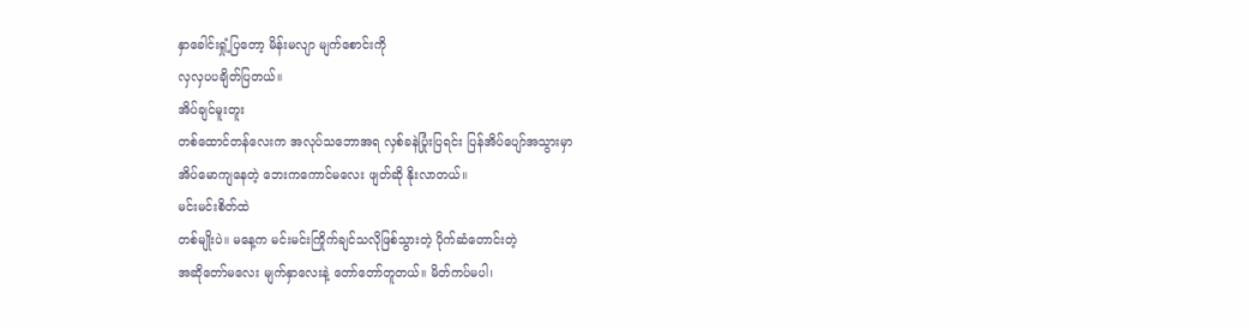နှာခေါင်းရှုံ့ပြတော့ မိန်းမလျာ မျက်စောင်းကို
လှလှပပချိတ်ပြတယ်။
အိပ်ချင်မူးတူး
တစ်ထောင်တန်လေးက အလုပ်သဘောအရ လှစ်ခနဲပြုံးပြရင်း ပြန်အိပ်ပျော်အသွားမှာ
အိပ်မောကျနေတဲ့ ဘေးကကောင်မလေး ဖျတ်ဆို နိုးလာတယ်။
မင်းမင်းစိတ်ထဲ
တစ်မျိုးပဲ။ မနေ့က မင်းမင်းကြိုက်ချင်သလိုဖြစ်သွားတဲ့ ပိုက်ဆံတောင်းတဲ့
အဆိုတော်မလေး မျက်နှာလေးနဲ့ တော်တော်တူတယ်။ မိတ်ကပ်မပါ၊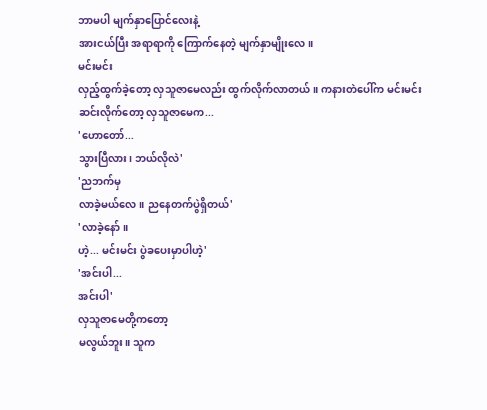ဘာမပါ မျက်နှာပြောင်လေးနဲ့
အားငယ်ပြီး အရာရာကို ကြောက်နေတဲ့ မျက်နှာမျိုးလေ။
မင်းမင်း
လှည့်ထွက်ခဲ့တော့ လှသူဇာမေလည်း ထွက်လိုက်လာတယ်။ ကနားတဲပေါ်က မင်းမင်း
ဆင်းလိုက်တော့ လှသူဇာမေက...
'ဟောတော်...
သွားပြီလား၊ ဘယ်လိုလဲ'
'ညဘက်မှ
လာခဲ့မယ်လေ။ ညနေတက်ပွဲရှိတယ်'
'လာခဲ့နော်။
ဟဲ့... မင်းမင်း ပွဲခပေးမှာပါဟဲ့'
'အင်းပါ...
အင်းပါ'
လှသူဇာမေတို့ကတော့
မလွယ်ဘူး။ သူက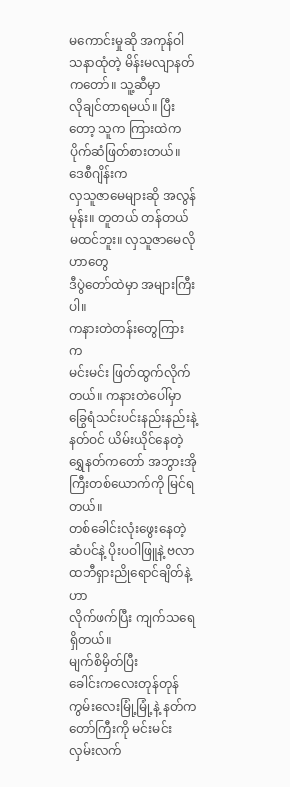မကောင်းမှုဆို အကုန်ဝါသနာထုံတဲ့ မိန်းမလျာနတ်ကတော်။ သူ့ဆီမှာ
လိုချင်တာရမယ်။ ပြီးတော့ သူက ကြားထဲက ပိုက်ဆံဖြတ်စားတယ်။
ဒေစီဂျိန်းက
လှသူဇာမေများဆို အလွန်မုန်း။ တူတယ် တန်တယ် မထင်ဘူး။ လှသူဇာမေလိုဟာတွေ
ဒီပွဲတော်ထဲမှာ အများကြီးပါ။
ကနားတဲတန်းတွေကြားက
မင်းမင်း ဖြတ်ထွက်လိုက်တယ်။ ကနားတဲပေါ်မှာ ခြွေရံသင်းပင်းနည်းနည်းနဲ့
နတ်ဝင် ယိမ်းယိုင်နေတဲ့ ရွှေနတ်ကတော် အဘွားအိုကြီးတစ်ယောက်ကို မြင်ရတယ်။
တစ်ခေါင်းလုံးဖွေးနေတဲ့ ဆံပင်နဲ့ ပိုးပဝါဖြူနဲ့ ဗလာထဘီရှားညိုရောင်ချိတ်နဲ့ဟာ
လိုက်ဖက်ပြီး ကျက်သရေ ရှိတယ်။
မျက်စိမှိတ်ပြီး
ခေါင်းကလေးတုန်တုန် ကွမ်းလေးမြုံ့မြုံ့နဲ့ နတ်ကတော်ကြီးကို မင်းမင်း
လှမ်းလက်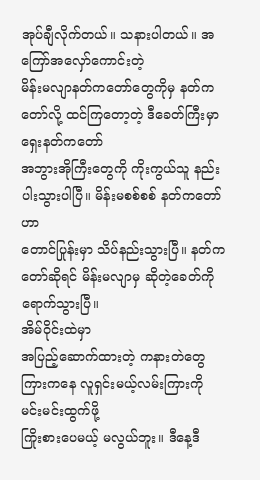အုပ်ချီလိုက်တယ်။ သနားပါတယ်။ အကြော်အလှော်ကောင်းတဲ့
မိန်းမလျာနတ်ကတော်တွေကိုမှ နတ်ကတော်လို့ ထင်ကြတော့တဲ့ ဒီခေတ်ကြီးမှာ ရှေးနတ်ကတော်
အဘွားအိုကြီးတွေကို ကိုးကွယ်သူ နည်းပါးသွားပါပြီ။ မိန်းမစစ်စစ် နတ်ကတော်ဟာ
တောင်ပြုန်းမှာ သိပ်နည်းသွားပြီ။ နတ်ကတော်ဆိုရင် မိန်းမလျာမှ ဆိုတဲ့ခေတ်ကို
ရောက်သွားပြီ။
အိမ်ဝိုင်းထဲမှာ
အပြည့်ဆောက်ထားတဲ့ ကနားတဲတွေ ကြားကနေ လူရှင်းမယ့်လမ်းကြားကို မင်းမင်းထွက်ဖို့
ကြိုးစားပေမယ့် မလွယ်ဘူး။ ဒီနေ့ဒီ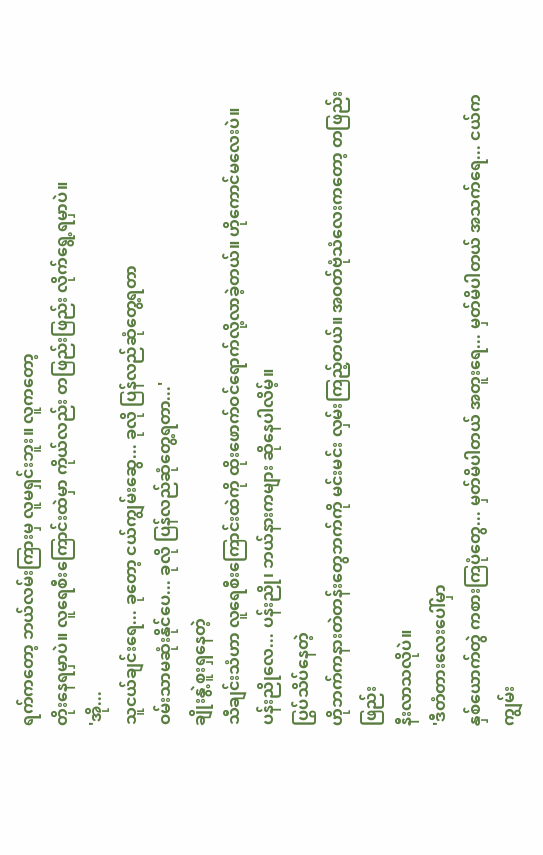ရက်ကတော့ ဘယ်လမ်းကြားမှ လူမရှင်းဘူး။ လူကတော့
တိုးနေရမှာပဲ။ လူရေစီးကြောင်းထဲမှာ ကိုယ်လည်း တဖြည်းဖြည်း လိုက်ရွေ့ရမှာပဲ။
'အို...
သူငယ်ချင်းရေ... ခုတော့ ငယ်ကျွမ်းဆွေ... ခုလို ပြန်လည်ဆုံတွေ့ရတာ
ဝမ်းသာမဆုံးနိုင်ပေ... ခုလို ပြန်လည်ဆုံတွေ့ရတာ...'
ချိုးနွဲ့စူးရှနေတဲ့
သီချင်းသံဟာ လူရေစီးကြောင်းထဲကို ထိုးဖောက်ဝင်ရောက်လို့လာခဲ့တယ်။ ဟိုကောင်မလေးပဲ။
ပန်းညိုလေ... ပန်းညို၊ ဘယ်နားကများ ဆိုနေပါလိမ့်။
ပြွပ်သိပ်နေတဲ့
ဟိုဘက်ကနားတဲတန်းတွေဘက်ကို မင်းမင်း လှမ်းကြည့်တယ်။ အဝတ်ဗုံသံလေးကတော့ တဖြည်းဖြည်း
နီးလာသလိုပဲ။
'ဒီတံတားလေးပေါ်မှာ
နှစ်ယောက်တွဲ ကစားကြပုံတွေ... မှတ်မိပါတယ် အတူးရေ... မှတ်မိပါတယ် အသက်ရေ... ငယ်က ကျွမ်း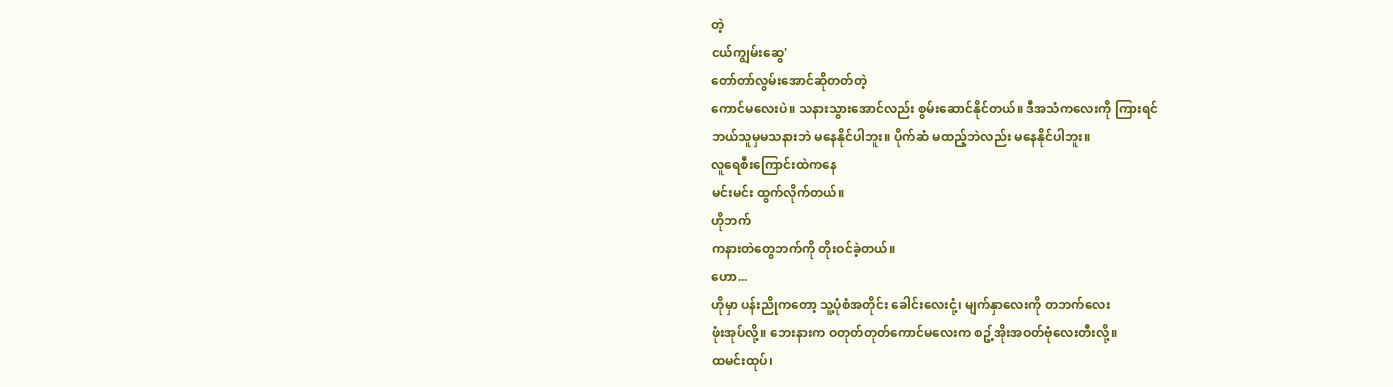တဲ့
ငယ်ကျွမ်းဆွေ'
တော်တာ်လွမ်းအောင်ဆိုတတ်တဲ့
ကောင်မလေးပဲ။ သနားသွားအောင်လည်း စွမ်းဆောင်နိုင်တယ်။ ဒီအသံကလေးကို ကြားရင်
ဘယ်သူမှမသနားဘဲ မနေနိုင်ပါဘူး။ ပိုက်ဆံ မထည့်ဘဲလည်း မနေနိုင်ပါဘူး။
လူရေစီးကြောင်းထဲကနေ
မင်းမင်း ထွက်လိုက်တယ်။
ဟိုဘက်
ကနားတဲတွေဘက်ကို တိုးဝင်ခဲ့တယ်။
ဟော...
ဟိုမှာ ပန်းညိုကတော့ သူ့ပုံစံအတိုင်း ခေါင်းလေးငုံ့၊ မျက်နှာလေးကို တဘက်လေး
ဖုံးအုပ်လို့။ ဘေးနားက ဝတုတ်တုတ်ကောင်မလေးက စဥ့်အိုးအဝတ်ဗုံလေးတီးလို့။
ထမင်းထုပ်၊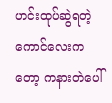ဟင်းထုပ်ဆွဲရတဲ့ ကောင်လေးကတော့ ကနားတဲပေါ်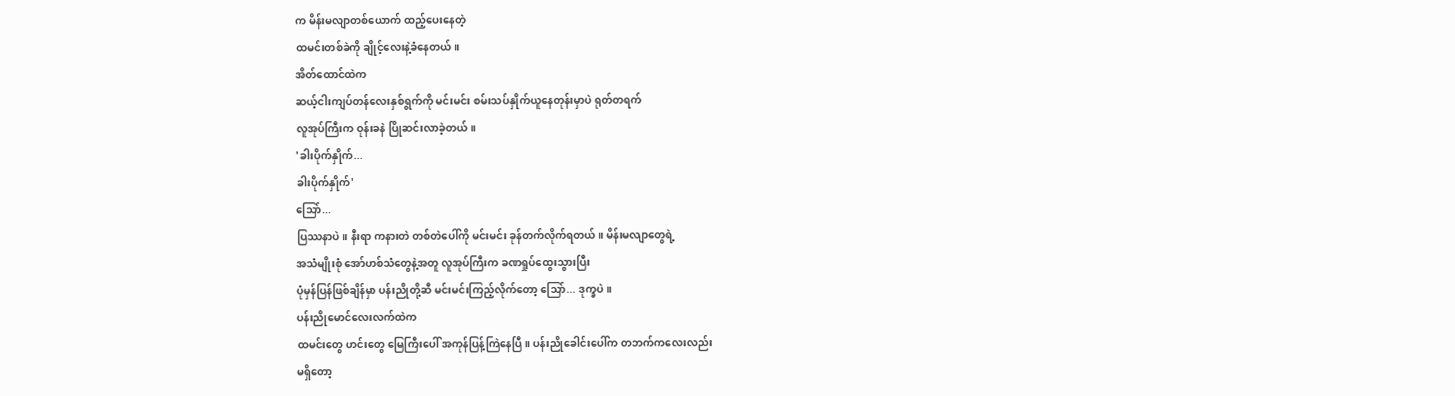က မိန်းမလျာတစ်ယောက် ထည့်ပေးနေတဲ့
ထမင်းတစ်ခဲကို ချိုင့်လေးနဲ့ခံနေတယ်။
အိတ်ထောင်ထဲက
ဆယ့်ငါးကျပ်တန်လေးနှစ်ရွက်ကို မင်းမင်း စမ်းသပ်နှိုက်ယူနေတုန်းမှာပဲ ရုတ်တရက်
လူအုပ်ကြီးက ဝုန်းခနဲ ပြိုဆင်းလာခဲ့တယ်။
'ခါးပိုက်နှိုက်...
ခါးပိုက်နှိုက်'
သြော်...
ပြဿနာပဲ။ နီးရာ ကနားတဲ တစ်တဲပေါ်ကို မင်းမင်း ခုန်တက်လိုက်ရတယ်။ မိန်းမလျာတွေရဲ့
အသံမျိုးစုံ အော်ဟစ်သံတွေနဲ့အတူ လူအုပ်ကြီးက ခဏရှုပ်ထွေးသွားပြီး
ပုံမှန်ပြန်ဖြစ်ချိန်မှာ ပန်းညိုတို့ဆီ မင်းမင်းကြည့်လိုက်တော့ သြော်... ဒုက္ခပဲ။
ပန်းညိုမောင်လေးလက်ထဲက
ထမင်းတွေ ဟင်းတွေ မြေကြီးပေါ် အကုန်ပြန့်ကြဲနေပြီ။ ပန်းညိုခေါင်းပေါ်က တဘက်ကလေးလည်း
မရှိတော့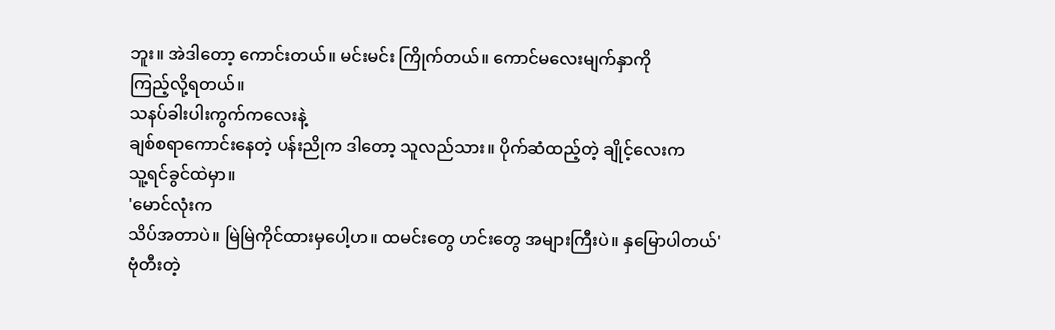ဘူး။ အဲဒါတော့ ကောင်းတယ်။ မင်းမင်း ကြိုက်တယ်။ ကောင်မလေးမျက်နှာကို
ကြည့်လို့ရတယ်။
သနပ်ခါးပါးကွက်ကလေးနဲ့
ချစ်စရာကောင်းနေတဲ့ ပန်းညိုက ဒါတော့ သူလည်သား။ ပိုက်ဆံထည့်တဲ့ ချိုင့်လေးက
သူ့ရင်ခွင်ထဲမှာ။
'မောင်လုံးက
သိပ်အတာပဲ။ မြဲမြဲကိုင်ထားမှပေါ့ဟ။ ထမင်းတွေ ဟင်းတွေ အများကြီးပဲ။ နှမြောပါတယ်'
ဗုံတီးတဲ့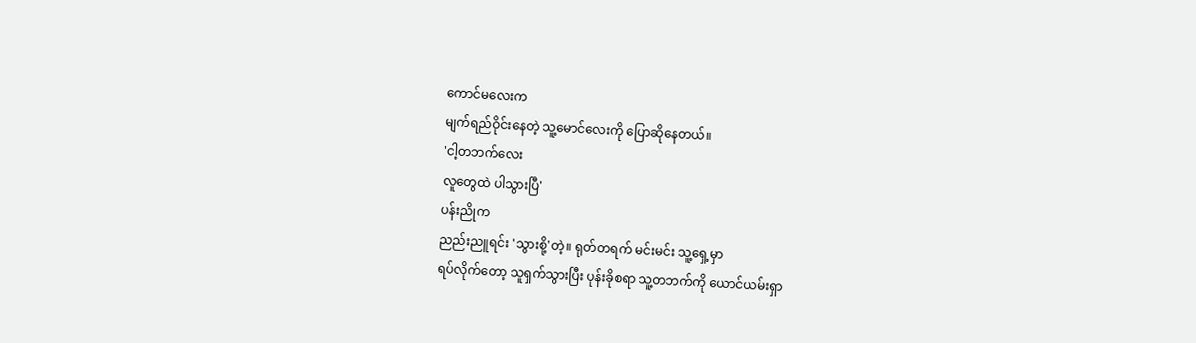ကောင်မလေးက
မျက်ရည်ဝိုင်းနေတဲ့ သူ့မောင်လေးကို ပြောဆိုနေတယ်။
'ငါ့တဘက်လေး
လူတွေထဲ ပါသွားပြီ'
ပန်းညိုက
ညည်းညူရင်း 'သွားစို့'တဲ့။ ရုတ်တရက် မင်းမင်း သူ့ရှေ့မှာ
ရပ်လိုက်တော့ သူရှက်သွားပြီး ပုန်းခိုစရာ သူ့တဘက်ကို ယောင်ယမ်းရှာ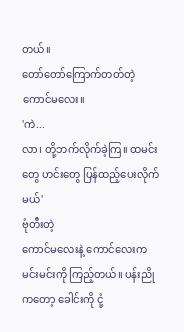တယ်။
တော်တော်ကြောက်တတ်တဲ့ ကောင်မလေး။
'ကဲ...
လာ၊ တို့ဘက်လိုက်ခဲ့ကြ။ ထမင်းတွေ ဟင်းတွေ ပြန်ထည့်ပေးလိုက်မယ်'
ဗုံတီးတဲ့
ကောင်မလေးနဲ့ ကောင်လေးက မင်းမင်းကို ကြည့်တယ်။ ပန်းညိုကတော့ ခေါင်းကို ငုံ့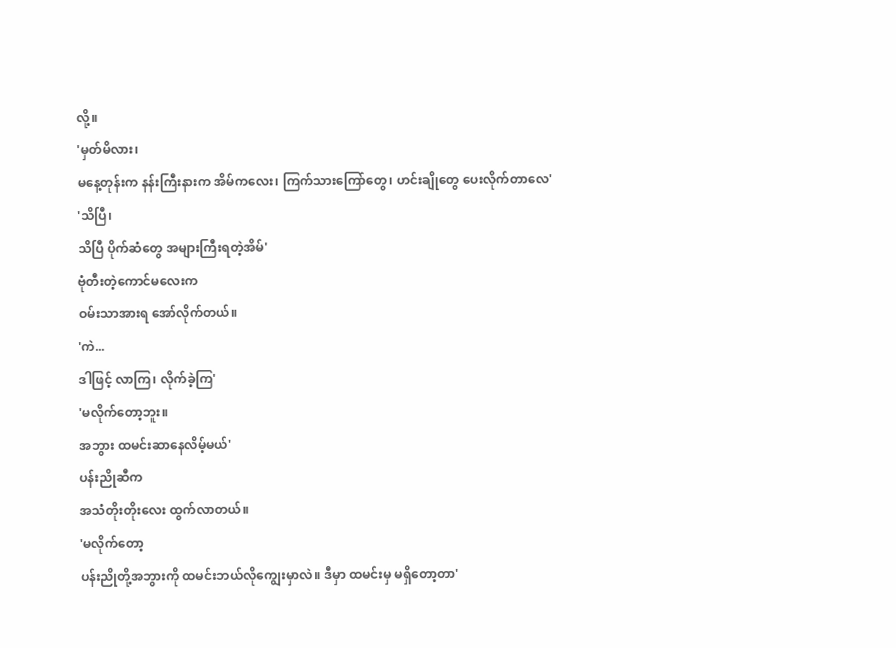လို့။
'မှတ်မိလား၊
မနေ့တုန်းက နန်းကြီးနားက အိမ်ကလေး၊ ကြက်သားကြော်တွေ၊ ဟင်းချိုတွေ ပေးလိုက်တာလေ'
'သိပြီ၊
သိပြီ ပိုက်ဆံတွေ အများကြီးရတဲ့အိမ်'
ဗုံတီးတဲ့ကောင်မလေးက
ဝမ်းသာအားရ အော်လိုက်တယ်။
'ကဲ...
ဒါဖြင့် လာကြ၊ လိုက်ခဲ့ကြ'
'မလိုက်တော့ဘူး။
အဘွား ထမင်းဆာနေလိမ့်မယ်'
ပန်းညိုဆီက
အသံတိုးတိုးလေး ထွက်လာတယ်။
'မလိုက်တော့
ပန်းညိုတို့အဘွားကို ထမင်းဘယ်လိုကျွေးမှာလဲ။ ဒီမှာ ထမင်းမှ မရှိတော့တာ'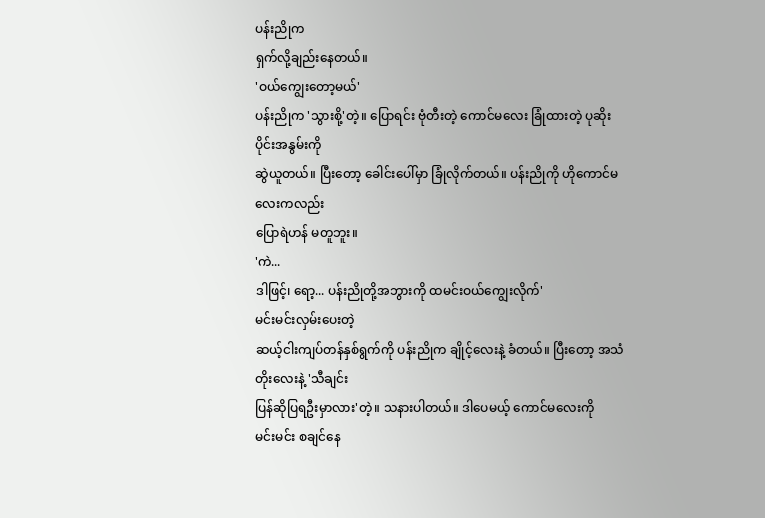ပန်းညိုက
ရှက်လို့ချည်းနေတယ်။
'ဝယ်ကျွေးတော့မယ်'
ပန်းညိုက 'သွားစို့'တဲ့။ ပြောရင်း ဗုံတီးတဲ့ ကောင်မလေး ခြုံထားတဲ့ ပုဆိုးပိုင်းအနွမ်းကို
ဆွဲယူတယ်။ ပြီးတော့ ခေါင်းပေါ်မှာ ခြုံလိုက်တယ်။ ပန်းညိုကို ဟိုကောင်မလေးကလည်း
ပြောရဲဟန် မတူဘူး။
'ကဲ...
ဒါဖြင့်၊ ရော့... ပန်းညိုတို့အဘွားကို ထမင်းဝယ်ကျွေးလိုက်'
မင်းမင်းလှမ်းပေးတဲ့
ဆယ့်ငါးကျပ်တန်နှစ်ရွက်ကို ပန်းညိုက ချိုင့်လေးနဲ့ ခံတယ်။ ပြီးတော့ အသံတိုးလေးနဲ့ 'သီချင်း
ပြန်ဆိုပြရဦးမှာလား'တဲ့။ သနားပါတယ်။ ဒါပေမယ့် ကောင်မလေးကို
မင်းမင်း စချင်နေ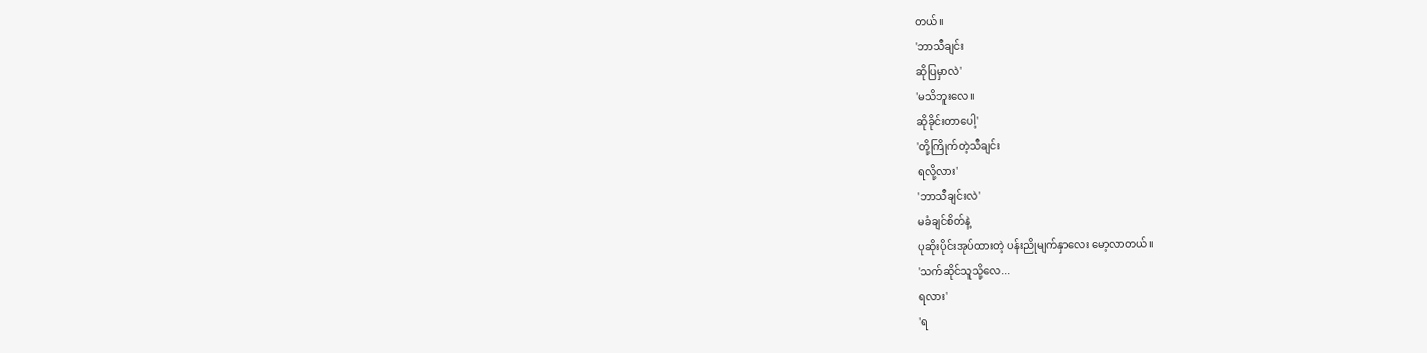တယ်။
'ဘာသီချင်း
ဆိုပြမှာလဲ'
'မသိဘူးလေ။
ဆိုခိုင်းတာပေါ့'
'တို့ကြိုက်တဲ့သီချင်း
ရလို့လား'
'ဘာသီချင်းလဲ'
မခံချင်စိတ်နဲ့
ပုဆိုးပိုင်းအုပ်ထားတဲ့ ပန်းညိုမျက်နှာလေး မော့လာတယ်။
'သက်ဆိုင်သူသို့လေ...
ရလား'
'ရ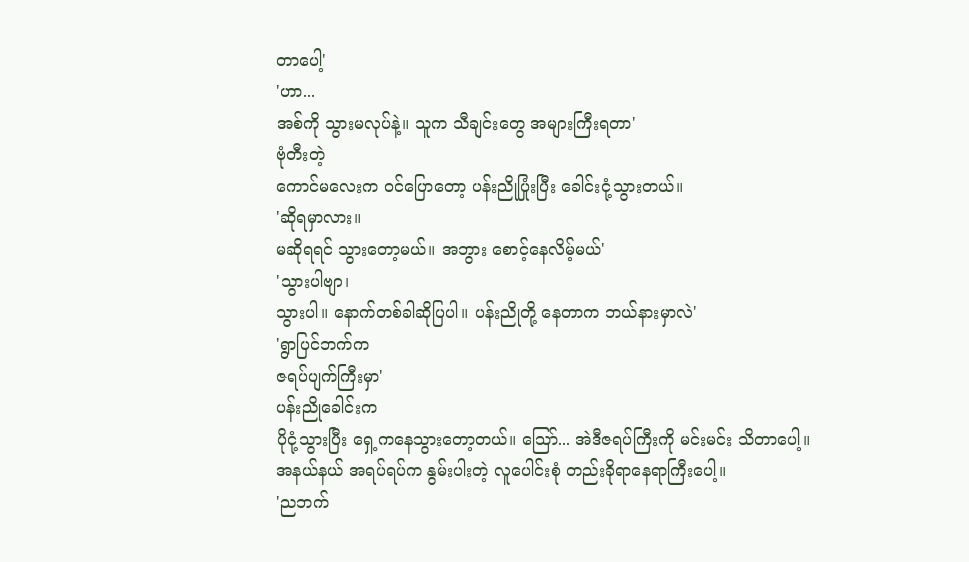တာပေါ့'
'ဟာ...
အစ်ကို သွားမလုပ်နဲ့။ သူက သီချင်းတွေ အများကြီးရတာ'
ဗုံတီးတဲ့
ကောင်မလေးက ဝင်ပြောတော့ ပန်းညိုပြုံးပြီး ခေါင်းငုံ့သွားတယ်။
'ဆိုရမှာလား။
မဆိုရရင် သွားတော့မယ်။ အဘွား စောင့်နေလိမ့်မယ်'
'သွားပါဗျာ၊
သွားပါ။ နောက်တစ်ခါဆိုပြပါ။ ပန်းညိုတို့ နေတာက ဘယ်နားမှာလဲ'
'ရွာပြင်ဘက်က
ဇရပ်ပျက်ကြီးမှာ'
ပန်းညိုခေါင်းက
ပိုငုံ့သွားပြီး ရှေ့ကနေသွားတော့တယ်။ သြော်... အဲဒီဇရပ်ကြီးကို မင်းမင်း သိတာပေါ့။
အနယ်နယ် အရပ်ရပ်က နွမ်းပါးတဲ့ လူပေါင်းစုံ တည်းခိုရာနေရာကြီးပေါ့။
'ညဘက်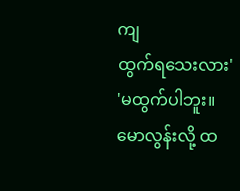ကျ
ထွက်ရသေးလား'
'မထွက်ပါဘူး။
မောလွန်းလို့ ထ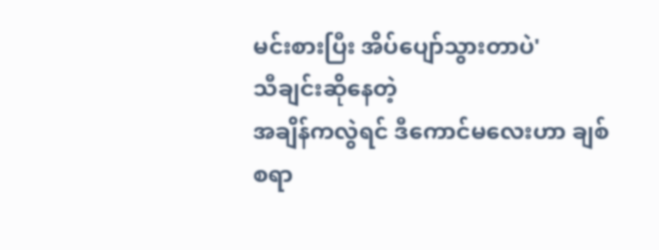မင်းစားပြီး အိပ်ပျော်သွားတာပဲ'
သီချင်းဆိုနေတဲ့
အချိန်ကလွဲရင် ဒီကောင်မလေးဟာ ချစ်စရာ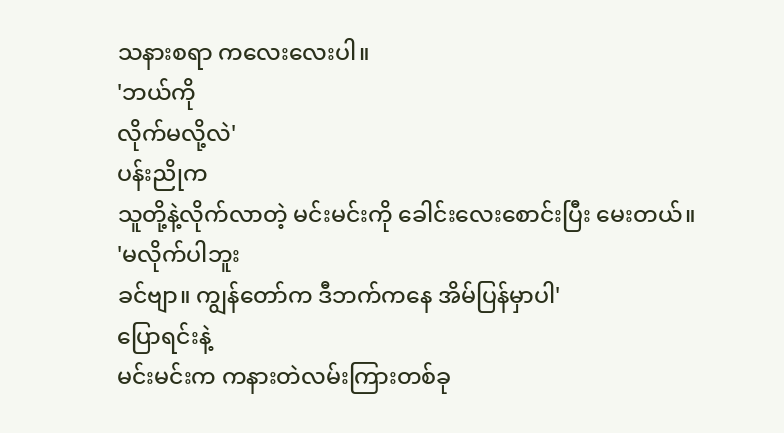သနားစရာ ကလေးလေးပါ။
'ဘယ်ကို
လိုက်မလို့လဲ'
ပန်းညိုက
သူတို့နဲ့လိုက်လာတဲ့ မင်းမင်းကို ခေါင်းလေးစောင်းပြီး မေးတယ်။
'မလိုက်ပါဘူး
ခင်ဗျာ။ ကျွန်တော်က ဒီဘက်ကနေ အိမ်ပြန်မှာပါ'
ပြောရင်းနဲ့
မင်းမင်းက ကနားတဲလမ်းကြားတစ်ခု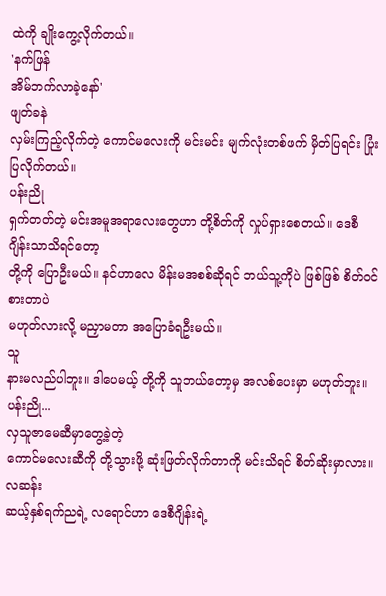ထဲကို ချိုးကွေ့လိုက်တယ်။
'နက်ဖြန်
အိမ်ဘက်လာခဲ့နော်'
ဖျတ်ခနဲ
လှမ်းကြည့်လိုက်တဲ့ ကောင်မလေးကို မင်းမင်း မျက်လုံးတစ်ဖက် မှိတ်ပြရင်း ပြုံးပြလိုက်တယ်။
ပန်းညို
ရှက်တတ်တဲ့ မင်းအမူအရာလေးတွေဟာ တို့စိတ်ကို လှုပ်ရှားစေတယ်။ ဒေစီဂျိန်းသာသိရင်တော့
တို့ကို ပြောဦးမယ်။ နင်ဟာလေ မိန်းမအစစ်ဆိုရင် ဘယ်သူ့ကိုပဲ ဖြစ်ဖြစ် စိတ်ဝင်စားတာပဲ
မဟုတ်လားလို့ မညှာမတာ အပြောခံရဦးမယ်။
သူ
နားမလည်ပါဘူး။ ဒါပေမယ့် တို့ကို သူဘယ်တော့မှ အလစ်ပေးမှာ မဟုတ်ဘူး။
ပန်းညို...
လှသူဇာမေဆီမှာတွေ့ခဲ့တဲ့
ကောင်မလေးဆီကို တို့သွားဖို့ ဆုံးဖြတ်လိုက်တာကို မင်းသိရင် စိတ်ဆိုးမှာလား။
လဆန်း
ဆယ့်နှစ်ရက်ညရဲ့ လရောင်ဟာ ဒေစီဂျိန်းရဲ့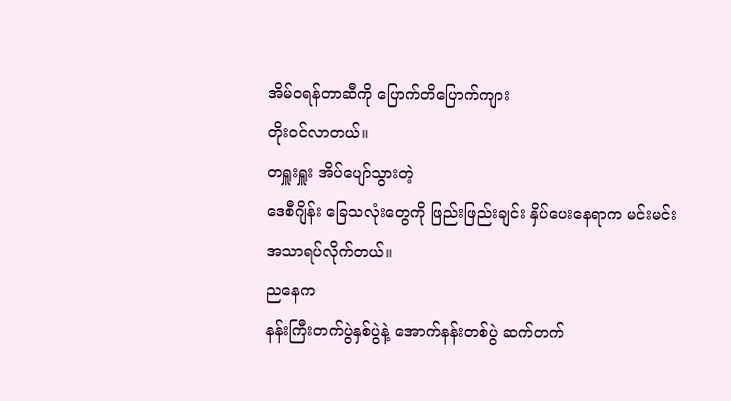အိမ်ဝရန်တာဆီကို ပြောက်တိပြောက်ကျား
တိုးဝင်လာတယ်။
တရှူးရှူး အိပ်ပျော်သွားတဲ့
ဒေစီဂျိန်း ခြေသလုံးတွေကို ဖြည်းဖြည်းချင်း နှိပ်ပေးနေရာက မင်းမင်း
အသာရပ်လိုက်တယ်။
ညနေက
နန်းကြီးတက်ပွဲနှစ်ပွဲနဲ့ အောက်နန်းတစ်ပွဲ ဆက်တက်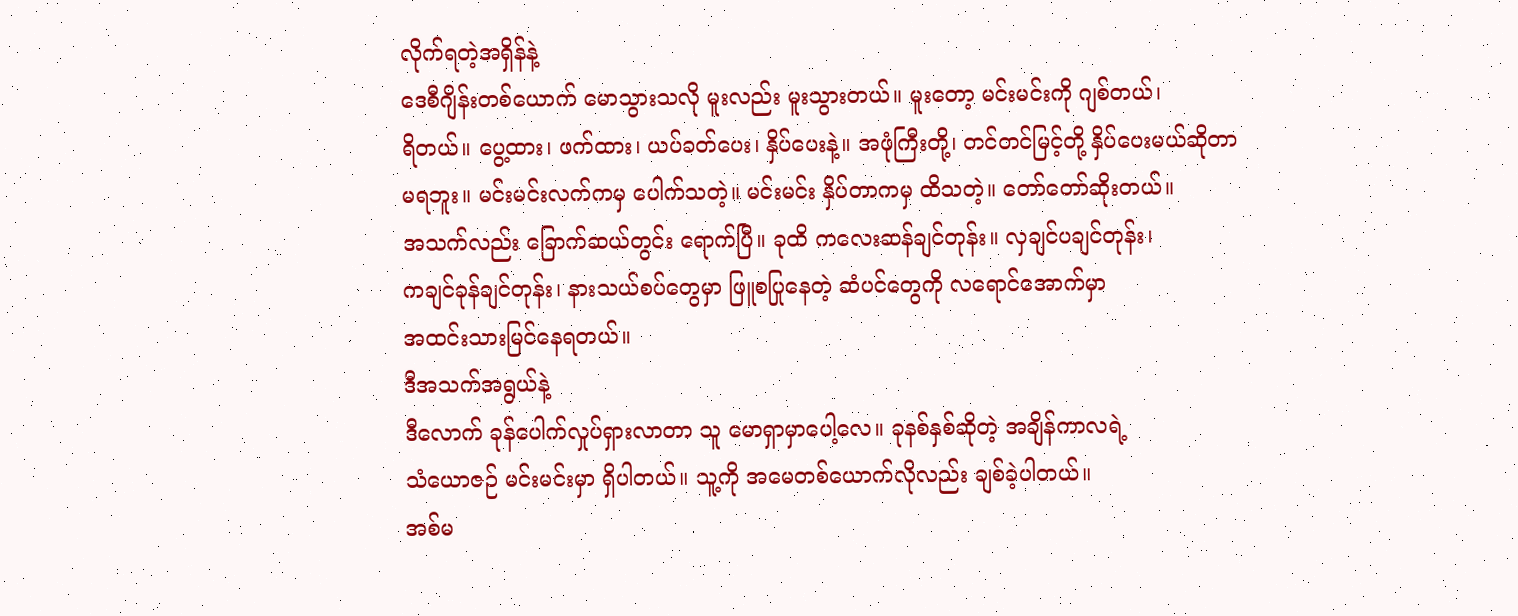လိုက်ရတဲ့အရှိန်နဲ့
ဒေစီဂျိန်းတစ်ယောက် မောသွားသလို မူးလည်း မူးသွားတယ်။ မူးတော့ မင်းမင်းကို ဂျစ်တယ်၊
ရိတယ်။ ပွေ့ထား၊ ဖက်ထား၊ ယပ်ခတ်ပေး၊ နှိပ်ပေးနဲ့။ အဖုံကြီးတို့၊ တင်တင်မြင့်တို့ နှိပ်ပေးမယ်ဆိုတာ
မရဘူး။ မင်းမင်းလက်ကမှ ပေါက်သတဲ့။ မင်းမင်း နှိပ်တာကမှ ထိသတဲ့။ တော်တော်ဆိုးတယ်။
အသက်လည်း ခြောက်ဆယ်တွင်း ရောက်ပြီ။ ခုထိ ကလေးဆန်ချင်တုန်း။ လှချင်ပချင်တုန်း၊
ကချင်ခုန်ချင်တုန်း၊ နားသယ်စပ်တွေမှာ ဖြူစပြုနေတဲ့ ဆံပင်တွေကို လရောင်အောက်မှာ
အထင်းသားမြင်နေရတယ်။
ဒီအသက်အရွယ်နဲ့
ဒီလောက် ခုန်ပေါက်လှုပ်ရှားလာတာ သူ မောရှာမှာပေါ့လေ။ ခုနစ်နှစ်ဆိုတဲ့ အချိန်ကာလရဲ့
သံယောဇဉ် မင်းမင်းမှာ ရှိပါတယ်။ သူ့ကို အမေတစ်ယောက်လိုလည်း ချစ်ခဲ့ပါတယ်။
အစ်မ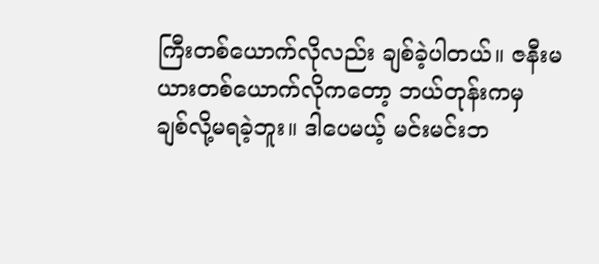ကြီးတစ်ယောက်လိုလည်း ချစ်ခဲ့ပါတယ်။ ဇနီးမယားတစ်ယောက်လိုကတော့ ဘယ်တုန်းကမှ
ချစ်လို့မရခဲ့ဘူး။ ဒါပေမယ့် မင်းမင်းဘ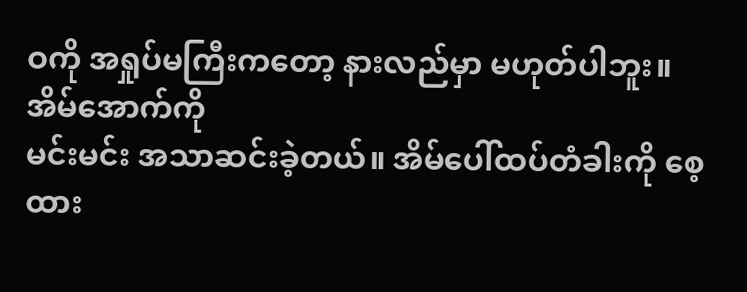ဝကို အရှုပ်မကြီးကတော့ နားလည်မှာ မဟုတ်ပါဘူး။
အိမ်အောက်ကို
မင်းမင်း အသာဆင်းခဲ့တယ်။ အိမ်ပေါ်ထပ်တံခါးကို စေ့ထား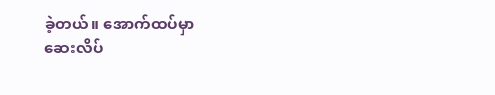ခဲ့တယ်။ အောက်ထပ်မှာ
ဆေးလိပ်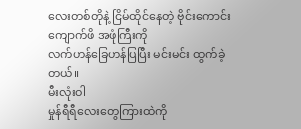လေးတစ်တိုနဲ့ ငြိမ်ထိုင်နေတဲ့ ဗိုင်းကောင်းကျောက်ဖိ အဖုံကြီးကို
လက်ဟန်ခြေဟန်ပြပြီး မင်းမင်း ထွက်ခဲ့တယ်။
မီးလုံးဝါ
မှုန်ရီရီလေးတွေကြားထဲကို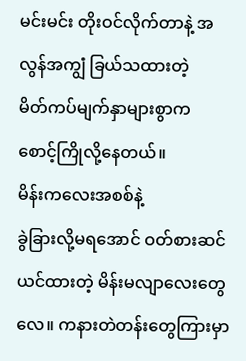မင်းမင်း တိုးဝင်လိုက်တာနဲ့ အလွန်အကျွံ ခြယ်သထားတဲ့
မိတ်ကပ်မျက်နှာများစွာက စောင့်ကြိုလို့နေတယ်။
မိန်းကလေးအစစ်နဲ့
ခွဲခြားလို့မရအောင် ဝတ်စားဆင်ယင်ထားတဲ့ မိန်းမလျာလေးတွေလေ။ ကနားတဲတန်းတွေကြားမှာ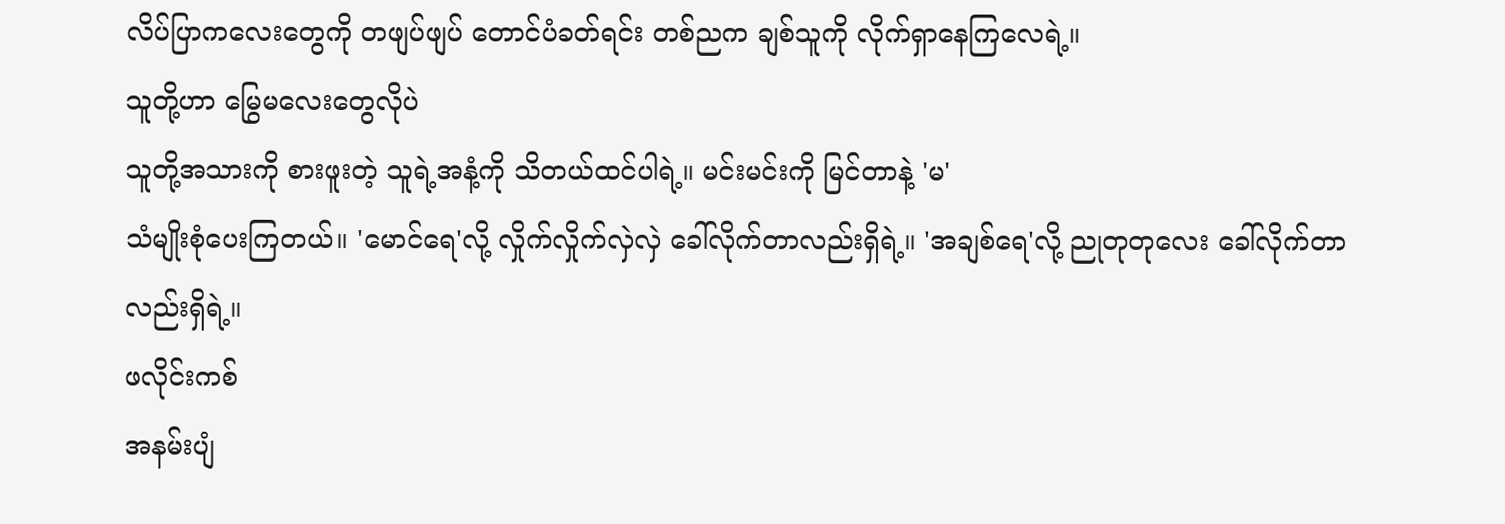လိပ်ပြာကလေးတွေကို တဖျပ်ဖျပ် တောင်ပံခတ်ရင်း တစ်ညက ချစ်သူကို လိုက်ရှာနေကြလေရဲ့။
သူတို့ဟာ မြွေမလေးတွေလိုပဲ
သူတို့အသားကို စားဖူးတဲ့ သူရဲ့အနံ့ကို သိတယ်ထင်ပါရဲ့။ မင်းမင်းကို မြင်တာနဲ့ 'မ'
သံမျိုးစုံပေးကြတယ်။ 'မောင်ရေ'လို့ လှိုက်လှိုက်လှဲလှဲ ခေါ်လိုက်တာလည်းရှိရဲ့။ 'အချစ်ရေ'လို့ ညုတုတုလေး ခေါ်လိုက်တာလည်းရှိရဲ့။
ဖလိုင်းကစ်
အနမ်းပျံ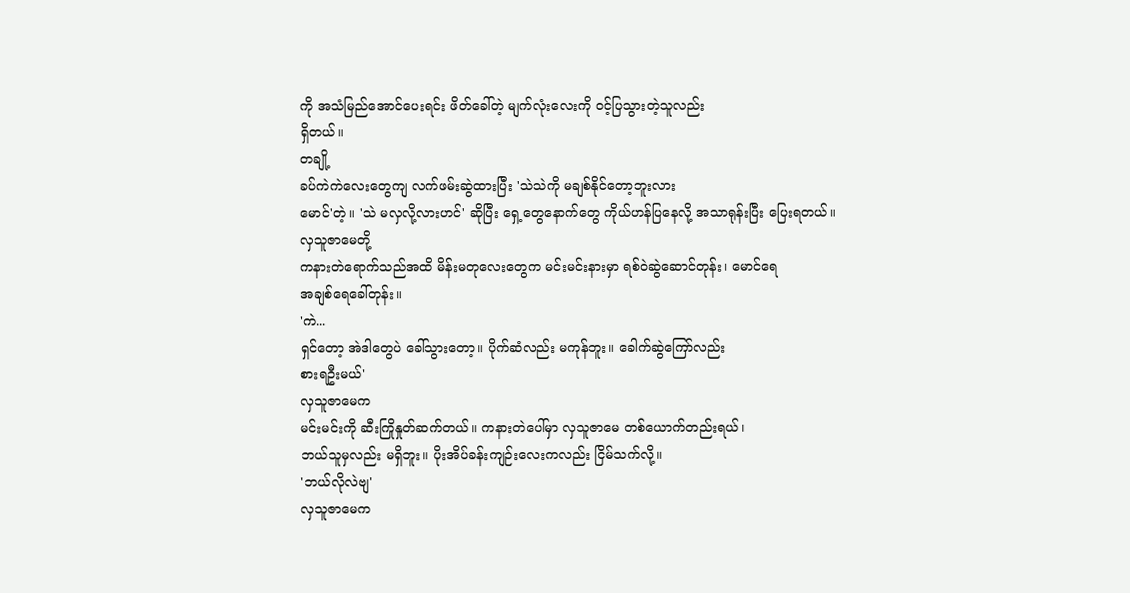ကို အသံမြည်အောင်ပေးရင်း ဖိတ်ခေါ်တဲ့ မျက်လုံးလေးကို ဝင့်ပြသွားတဲ့သူလည်း
ရှိတယ်။
တချို့
ခပ်ကဲကဲလေးတွေကျ လက်ဖမ်းဆွဲထားပြီး 'သဲသဲကို မချစ်နိုင်တော့ဘူးလား
မောင်'တဲ့။ 'သဲ မလှလို့လားဟင်' ဆိုပြီး ရှေ့တွေနောက်တွေ ကိုယ်ဟန်ပြနေလို့ အသာရုန်းပြီး ပြေးရတယ်။
လှသူဇာမေတို့
ကနားတဲရောက်သည်အထိ မိန်းမတုလေးတွေက မင်းမင်းနားမှာ ရစ်ဝဲဆွဲဆောင်တုန်း၊ မောင်ရေ
အချစ်ရေခေါ်တုန်း။
'ကဲ...
ရှင်တော့ အဲဒါတွေပဲ ခေါ်သွားတော့။ ပိုက်ဆံလည်း မကုန်ဘူး။ ခေါက်ဆွဲကြော်လည်း
စားရဦးမယ်'
လှသူဇာမေက
မင်းမင်းကို ဆီးကြိုနှုတ်ဆက်တယ်။ ကနားတဲပေါ်မှာ လှသူဇာမေ တစ်ယောက်တည်းရယ်၊
ဘယ်သူမှလည်း မရှိဘူး။ ပိုးအိပ်ခန်းကျဉ်းလေးကလည်း ငြိမ်သက်လို့။
'ဘယ်လိုလဲဗျ'
လှသူဇာမေက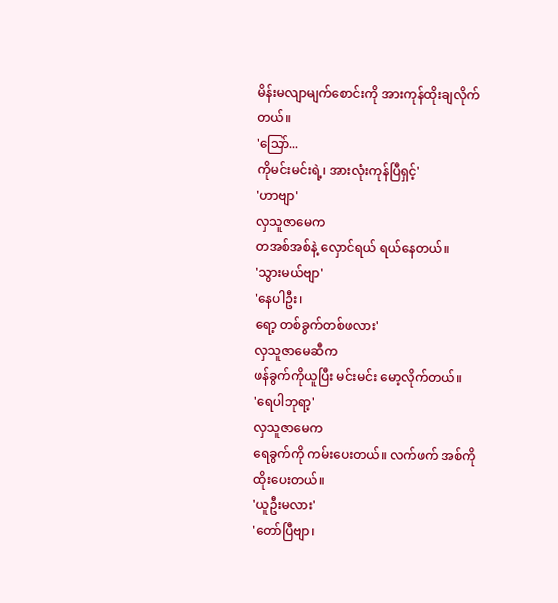မိန်းမလျာမျက်စောင်းကို အားကုန်ထိုးချလိုက်တယ်။
'သြော်...
ကိုမင်းမင်းရဲ့၊ အားလုံးကုန်ပြီရှင့်'
'ဟာဗျာ'
လှသူဇာမေက
တအစ်အစ်နဲ့ လှောင်ရယ် ရယ်နေတယ်။
'သွားမယ်ဗျာ'
'နေပါဦး၊
ရော့ တစ်ခွက်တစ်ဖလား'
လှသူဇာမေဆီက
ဖန်ခွက်ကိုယူပြီး မင်းမင်း မော့လိုက်တယ်။
'ရေပါဘုရာ့'
လှသူဇာမေက
ရေခွက်ကို ကမ်းပေးတယ်။ လက်ဖက် အစ်ကို ထိုးပေးတယ်။
'ယူဦးမလား'
'တော်ပြီဗျာ၊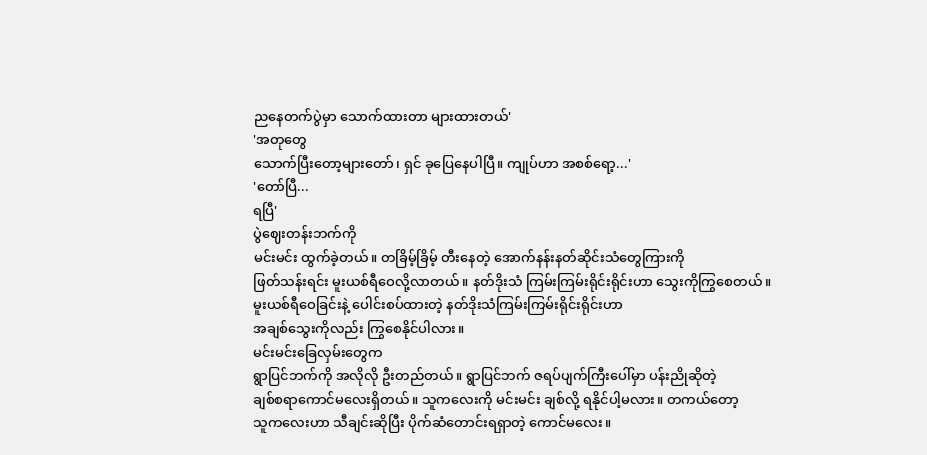ညနေတက်ပွဲမှာ သောက်ထားတာ များထားတယ်'
'အတုတွေ
သောက်ပြီးတော့များတော်၊ ရှင် ခုပြေနေပါပြီ။ ကျုပ်ဟာ အစစ်ရော့...'
'တော်ပြီ...
ရပြီ'
ပွဲဈေးတန်းဘက်ကို
မင်းမင်း ထွက်ခဲ့တယ်။ တခြိမ့်ခြိမ့် တီးနေတဲ့ အောက်နန်းနတ်ဆိုင်းသံတွေကြားကို
ဖြတ်သန်းရင်း မူးယစ်ရီဝေလို့လာတယ်။ နတ်ဒိုးသံ ကြမ်းကြမ်းရိုင်းရိုင်းဟာ သွေးကိုကြွစေတယ်။
မူးယစ်ရီဝေခြင်းနဲ့ ပေါင်းစပ်ထားတဲ့ နတ်ဒိုးသံကြမ်းကြမ်းရိုင်းရိုင်းဟာ
အချစ်သွေးကိုလည်း ကြွစေနိုင်ပါလား။
မင်းမင်းခြေလှမ်းတွေက
ရွာပြင်ဘက်ကို အလိုလို ဦးတည်တယ်။ ရွာပြင်ဘက် ဇရပ်ပျက်ကြီးပေါ်မှာ ပန်းညိုဆိုတဲ့
ချစ်စရာကောင်မလေးရှိတယ်။ သူကလေးကို မင်းမင်း ချစ်လို့ ရနိုင်ပါ့မလား။ တကယ်တော့
သူကလေးဟာ သီချင်းဆိုပြီး ပိုက်ဆံတောင်းရရှာတဲ့ ကောင်မလေး။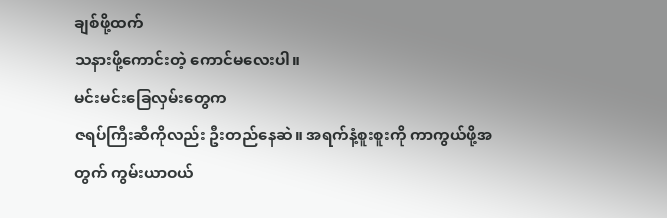ချစ်ဖို့ထက်
သနားဖို့ကောင်းတဲ့ ကောင်မလေးပါ။
မင်းမင်းခြေလှမ်းတွေက
ဇရပ်ကြီးဆီကိုလည်း ဦးတည်နေဆဲ။ အရက်နံ့စူးစူးကို ကာကွယ်ဖို့အတွက် ကွမ်းယာဝယ်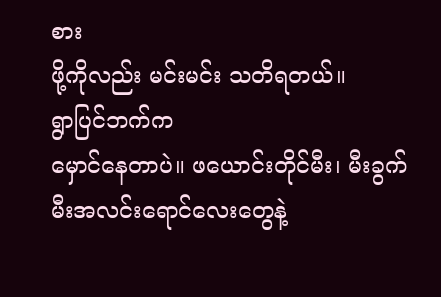စား
ဖို့ကိုလည်း မင်းမင်း သတိရတယ်။
ရွာပြင်ဘက်က
မှောင်နေတာပဲ။ ဖယောင်းတိုင်မီး၊ မီးခွက် မီးအလင်းရောင်လေးတွေနဲ့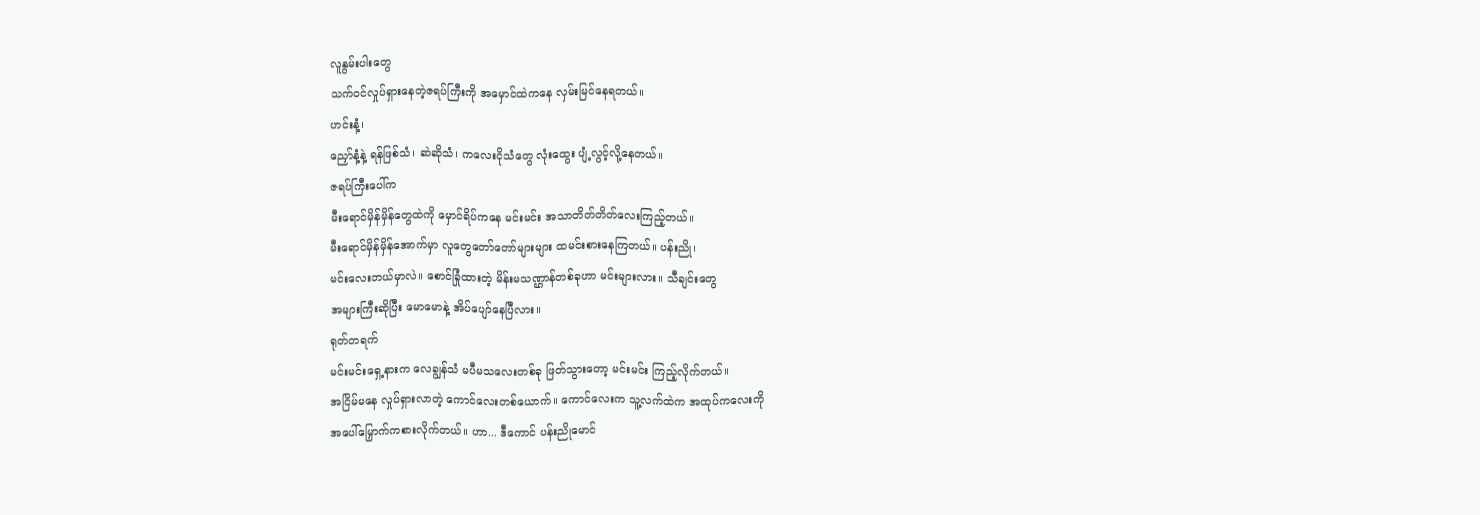လူနွမ်းပါးတွေ
သက်ဝင်လှုပ်ရှားနေတဲ့ဇရပ်ကြီးကို အမှောင်ထဲကနေ လှမ်းမြင်နေရတယ်။
ဟင်းနံ့၊
ညှော်နံ့နဲ့ ရန်ဖြစ်သံ၊ ဆဲဆိုသံ၊ ကလေးငိုသံတွေ လုံးထွေး ပျံ့လွင့်လို့နေတယ်။
ဇရပ်ကြီးပေါ်က
မီးရောင်မှိန်မှိန်တွေထဲကို မှောင်ရိပ်ကနေ မင်းမင်း အသာတိတ်တိတ်လေးကြည့်တယ်။
မီးရောင်မှိန်မှိန်အောက်မှာ လူတွေတော်တော်များများ ထမင်းစားနေကြတယ်။ ပန်းညို၊
မင်းလေးဘယ်မှာလဲ။ စောင်ခြုံထားတဲ့ မိန်းမသဏ္ဌာန်တစ်ခုဟာ မင်းများလား။ သီချင်းတွေ
အများကြီးဆိုပြီး မောမောနဲ့ အိပ်ပျော်နေပြီလား။
ရုတ်တရက်
မင်းမင်းရှေ့နားက လေချွန်သံ မပီမသလေးတစ်ခု ဖြတ်သွားတော့ မင်းမင်း ကြည့်လိုက်တယ်။
အငြိမ်မနေ လှုပ်ရှားလာတဲ့ ကောင်လေးတစ်ယောက်။ ကောင်လေးက သူ့လက်ထဲက အထုပ်ကလေးကို
အပေါ်မြှောက်ကစားလိုက်တယ်။ ဟာ... ဒီကောင် ပန်းညိုမောင်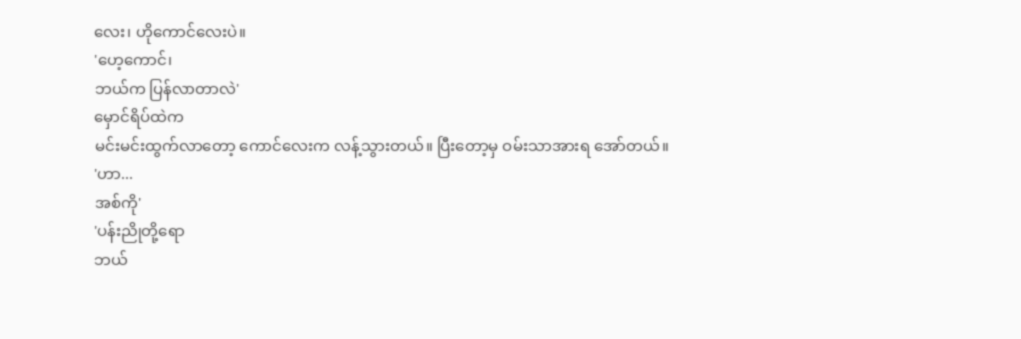လေး၊ ဟိုကောင်လေးပဲ။
'ဟေ့ကောင်၊
ဘယ်က ပြန်လာတာလဲ'
မှောင်ရိပ်ထဲက
မင်းမင်းထွက်လာတော့ ကောင်လေးက လန့်သွားတယ်။ ပြီးတော့မှ ဝမ်းသာအားရ အော်တယ်။
'ဟာ...
အစ်ကို'
'ပန်းညိုတို့ရော
ဘယ်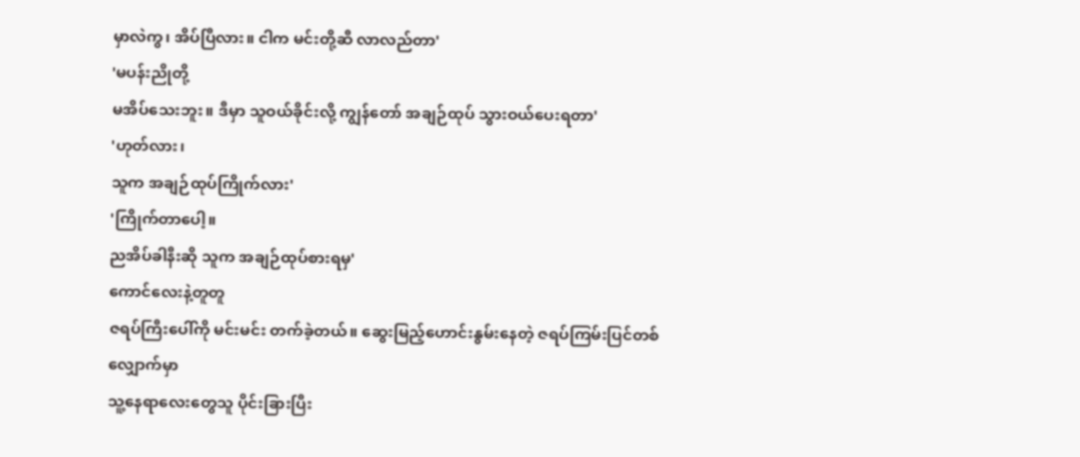မှာလဲကွ၊ အိပ်ပြီလား။ ငါက မင်းတို့ဆီ လာလည်တာ'
'မပန်းညိုတို့
မအိပ်သေးဘူး။ ဒီမှာ သူဝယ်ခိုင်းလို့ ကျွန်တော် အချဉ်ထုပ် သွားဝယ်ပေးရတာ'
'ဟုတ်လား၊
သူက အချဉ်ထုပ်ကြိုက်လား'
'ကြိုက်တာပေါ့။
ညအိပ်ခါနီးဆို သူက အချဉ်ထုပ်စားရမှ'
ကောင်လေးနဲ့တူတူ
ဇရပ်ကြီးပေါ်ကို မင်းမင်း တက်ခဲ့တယ်။ ဆွေးမြည့်ဟောင်းနွမ်းနေတဲ့ ဇရပ်ကြမ်းပြင်တစ်လျှောက်မှာ
သူ့နေရာလေးတွေသူ ပိုင်းခြားပြီး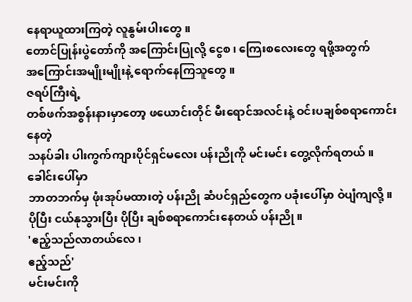နေရာယူထားကြတဲ့ လူနွမ်းပါးတွေ။
တောင်ပြုန်းပွဲတော်ကို အကြောင်းပြုလို့ ငွေစ၊ ကြေးစလေးတွေ ရဖို့အတွက်
အကြောင်းအမျိုးမျိုးနဲ့ ရောက်နေကြသူတွေ။
ဇရပ်ကြီးရဲ့
တစ်ဖက်အစွန်းနားမှာတော့ ဖယောင်းတိုင် မီးရောင်အလင်းနဲ့ ဝင်းပချစ်စရာကောင်းနေတဲ့
သနပ်ခါး ပါးကွက်ကျားပိုင်ရှင်မလေး ပန်းညိုကို မင်းမင်း တွေ့လိုက်ရတယ်။
ခေါင်းပေါ်မှာ
ဘာတဘက်မှ ဖုံးအုပ်မထားတဲ့ ပန်းညို ဆံပင်ရှည်တွေက ပခုံးပေါ်မှာ ဝဲပျံကျလို့။
ပိုပြီး ငယ်နုသွားပြီး ပိုပြီး ချစ်စရာကောင်းနေတယ် ပန်းညို။
'ဧည့်သည်လာတယ်လေ၊
ဧည့်သည်'
မင်းမင်းကို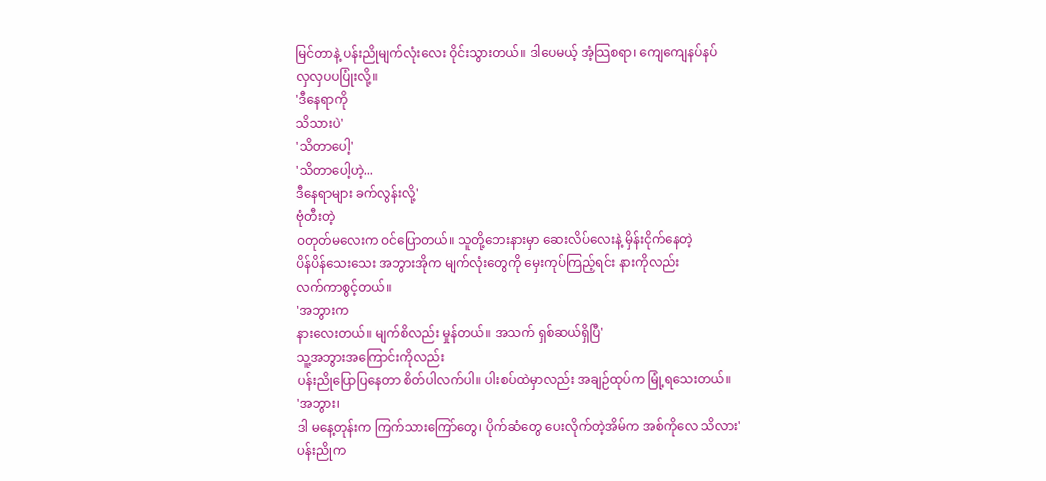မြင်တာနဲ့ ပန်းညိုမျက်လုံးလေး ဝိုင်းသွားတယ်။ ဒါပေမယ့် အံ့သြစရာ၊ ကျေကျေနပ်နပ်
လှလှပပပြုံးလို့။
'ဒီနေရာကို
သိသားပဲ'
'သိတာပေါ့'
'သိတာပေါ့ဟဲ့...
ဒီနေရာများ ခက်လွန်းလို့'
ဗုံတီးတဲ့
ဝတုတ်မလေးက ဝင်ပြောတယ်။ သူတို့ဘေးနားမှာ ဆေးလိပ်လေးနဲ့ မှိန်းငိုက်နေတဲ့
ပိန်ပိန်သေးသေး အဘွားအိုက မျက်လုံးတွေကို မှေးကုပ်ကြည့်ရင်း နားကိုလည်း
လက်ကာစွင့်တယ်။
'အဘွားက
နားလေးတယ်။ မျက်စိလည်း မှုန်တယ်။ အသက် ရှစ်ဆယ်ရှိပြီ'
သူ့အဘွားအကြောင်းကိုလည်း
ပန်းညိုပြောပြနေတာ စိတ်ပါလက်ပါ။ ပါးစပ်ထဲမှာလည်း အချဉ်ထုပ်က မြုံ့ရသေးတယ်။
'အဘွား၊
ဒါ မနေ့တုန်းက ကြက်သားကြော်တွေ၊ ပိုက်ဆံတွေ ပေးလိုက်တဲ့အိမ်က အစ်ကိုလေ သိလား'
ပန်းညိုက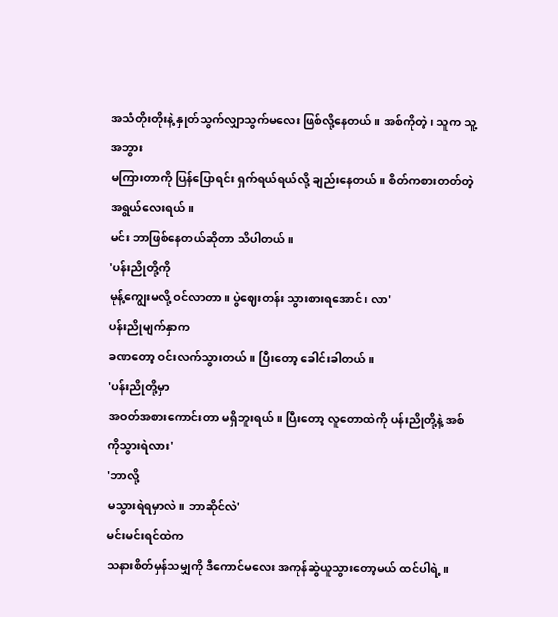အသံတိုးတိုးနဲ့ နှုတ်သွက်လျှာသွက်မလေး ဖြစ်လို့နေတယ်။ အစ်ကိုတဲ့၊ သူက သူ့အဘွား
မကြားတာကို ပြန်ပြောရင်း ရှက်ရယ်ရယ်လို့ ချည်းနေတယ်။ စိတ်ကစားတတ်တဲ့ အရွယ်လေးရယ်။
မင်း ဘာဖြစ်နေတယ်ဆိုတာ သိပါတယ်။
'ပန်းညိုတို့ကို
မုန့်ကျွေးမလို့ ဝင်လာတာ။ ပွဲဈေးတန်း သွားစားရအောင်၊ လာ'
ပန်းညိုမျက်နှာက
ခဏတော့ ဝင်းလက်သွားတယ်။ ပြီးတော့ ခေါင်းခါတယ်။
'ပန်းညိုတို့မှာ
အဝတ်အစားကောင်းတာ မရှိဘူးရယ်။ ပြီးတော့ လူတောထဲကို ပန်းညိုတို့နဲ့ အစ်ကိုသွားရဲလား'
'ဘာလို့
မသွားရဲရမှာလဲ။ ဘာဆိုင်လဲ'
မင်းမင်းရင်ထဲက
သနားစိတ်မှန်သမျှကို ဒီကောင်မလေး အကုန်ဆွဲယူသွားတော့မယ် ထင်ပါရဲ့။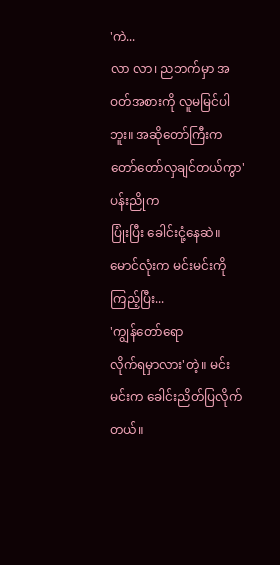'ကဲ...
လာ လာ၊ ညဘက်မှာ အဝတ်အစားကို လူမမြင်ပါဘူး။ အဆိုတော်ကြီးက တော်တော်လှချင်တယ်ကွာ'
ပန်းညိုက
ပြုံးပြီး ခေါင်းငုံ့နေဆဲ။ မောင်လုံးက မင်းမင်းကို ကြည့်ပြီး...
'ကျွန်တော်ရော
လိုက်ရမှာလား'တဲ့။ မင်းမင်းက ခေါင်းညိတ်ပြလိုက်တယ်။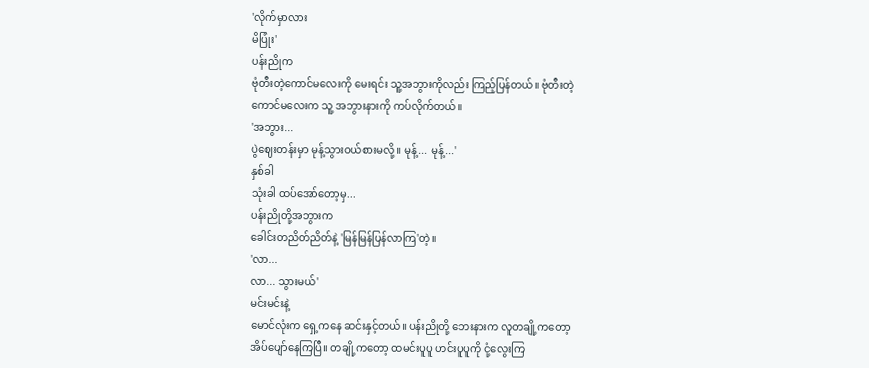'လိုက်မှာလား
မိပြုံး'
ပန်းညိုက
ဗုံတီးတဲ့ကောင်မလေးကို မေးရင်း သူ့အဘွားကိုလည်း ကြည့်ပြန်တယ်။ ဗုံတီးတဲ့
ကောင်မလေးက သူ့ အဘွားနားကို ကပ်လိုက်တယ်။
'အဘွား...
ပွဲဈေးတန်းမှာ မုန့်သွားဝယ်စားမလို့။ မုန့်... မုန့်...'
နှစ်ခါ
သုံးခါ ထပ်အော်တော့မှ...
ပန်းညိုတို့အဘွားက
ခေါင်းတညိတ်ညိတ်နဲ့ 'မြန်မြန်ပြန်လာကြ'တဲ့။
'လာ...
လာ... သွားမယ်'
မင်းမင်းနဲ့
မောင်လုံးက ရှေ့ကနေ ဆင်းနှင့်တယ်။ ပန်းညိုတို့ ဘေးနားက လူတချို့ကတော့
အိပ်ပျော်နေကြပြီ။ တချို့ကတော့ ထမင်းပူပူ ဟင်းပူပူကို ငုံ့လွေးကြ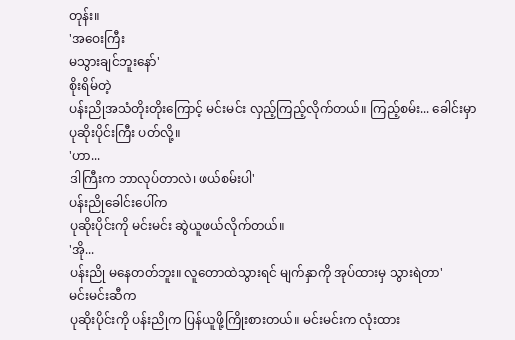တုန်း။
'အဝေးကြီး
မသွားချင်ဘူးနော်'
စိုးရိမ်တဲ့
ပန်းညိုအသံတိုးတိုးကြောင့် မင်းမင်း လှည့်ကြည့်လိုက်တယ်။ ကြည့်စမ်း... ခေါင်းမှာ
ပုဆိုးပိုင်းကြီး ပတ်လို့။
'ဟာ...
ဒါကြီးက ဘာလုပ်တာလဲ၊ ဖယ်စမ်းပါ'
ပန်းညိုခေါင်းပေါ်က
ပုဆိုးပိုင်းကို မင်းမင်း ဆွဲယူဖယ်လိုက်တယ်။
'အို...
ပန်းညို မနေတတ်ဘူး။ လူတောထဲသွားရင် မျက်နှာကို အုပ်ထားမှ သွားရဲတာ'
မင်းမင်းဆီက
ပုဆိုးပိုင်းကို ပန်းညိုက ပြန်ယူဖို့ကြိုးစားတယ်။ မင်းမင်းက လုံးထား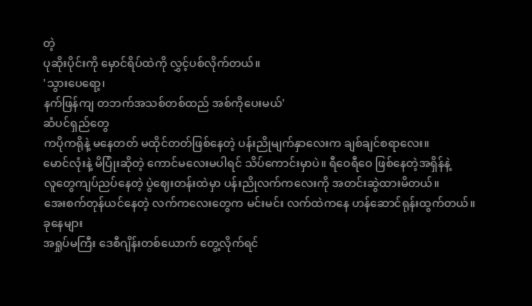တဲ့
ပုဆိုးပိုင်းကို မှောင်ရိပ်ထဲကို လွှင့်ပစ်လိုက်တယ်။
'သွားပေရော့၊
နက်ဖြန်ကျ တဘက်အသစ်တစ်ထည် အစ်ကိုပေးမယ်'
ဆံပင်ရှည်တွေ
ကပိုကရိုနဲ့ မနေတတ် မထိုင်တတ်ဖြစ်နေတဲ့ ပန်းညိုမျက်နှာလေးက ချစ်ချင်စရာလေး။
မောင်လုံးနဲ့ မိပြုံးဆိုတဲ့ ကောင်မလေးမပါရင် သိပ်ကောင်းမှာပဲ။ ရီဝေရီဝေ ဖြစ်နေတဲ့အရှိန်နဲ့
လူတွေကျပ်ညပ်နေတဲ့ ပွဲဈေးတန်းထဲမှာ ပန်းညိုလက်ကလေးကို အတင်းဆွဲထားမိတယ်။
အေးစက်တုန်ယင်နေတဲ့ လက်ကလေးတွေက မင်းမင်း လက်ထဲကနေ ဟန်ဆောင်ရုန်းထွက်တယ်။
ခုနေများ
အရှုပ်မကြီး ဒေစီဂျိန်းတစ်ယောက် တွေ့လိုက်ရင်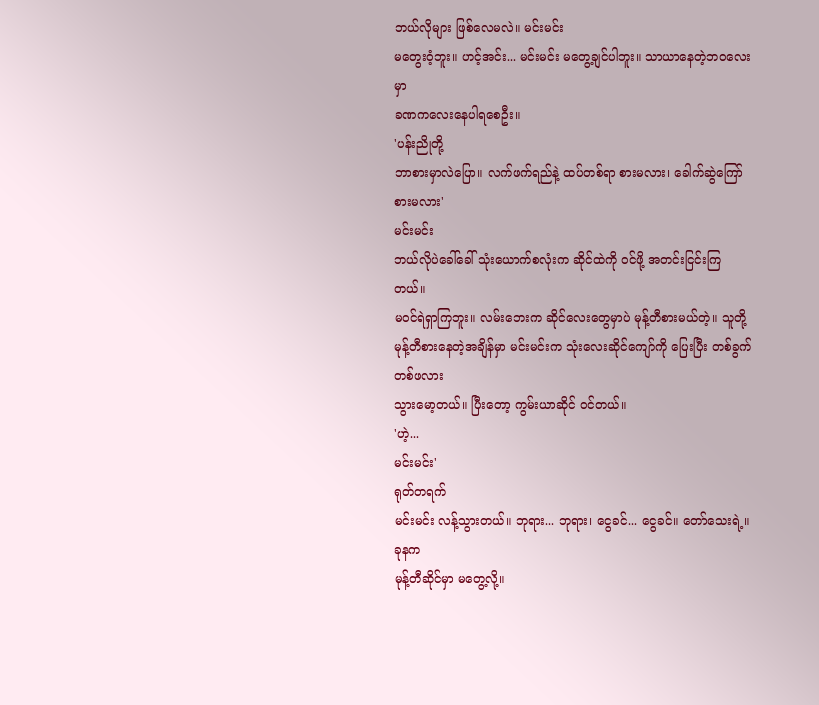ဘယ်လိုများ ဖြစ်လေမလဲ။ မင်းမင်း
မတွေးဝံ့ဘူး။ ဟင့်အင်း... မင်းမင်း မတွေ့ချင်ပါဘူး။ သာယာနေတဲ့ဘဝလေးမှာ
ခဏကလေးနေပါရစေဦး။
'ပန်းညိုတို့
ဘာစားမှာလဲပြော။ လက်ဖက်ရည်နဲ့ ထပ်တစ်ရာ စားမလား၊ ခေါက်ဆွဲကြော် စားမလား'
မင်းမင်း
ဘယ်လိုပဲခေါ်ခေါ် သုံးယောက်စလုံးက ဆိုင်ထဲကို ဝင်ဖို့ အတင်းငြင်းကြတယ်။
မဝင်ရဲရှာကြဘူး။ လမ်းဘေးက ဆိုင်လေးတွေမှာပဲ မုန့်တီစားမယ်တဲ့။ သူတို့
မုန့်တီစားနေတဲ့အချိန်မှာ မင်းမင်းက သုံးလေးဆိုင်ကျော်ကို ပြေးပြီး တစ်ခွက်တစ်ဖလား
သွားမော့တယ်။ ပြီးတော့ ကွမ်းယာဆိုင် ဝင်တယ်။
'ဟဲ့...
မင်းမင်း'
ရုတ်တရက်
မင်းမင်း လန့်သွားတယ်။ ဘုရား... ဘုရား၊ ငွေခင်... ငွေခင်။ တော်သေးရဲ့။ ခုနက
မုန့်တီဆိုင်မှာ မတွေ့လို့။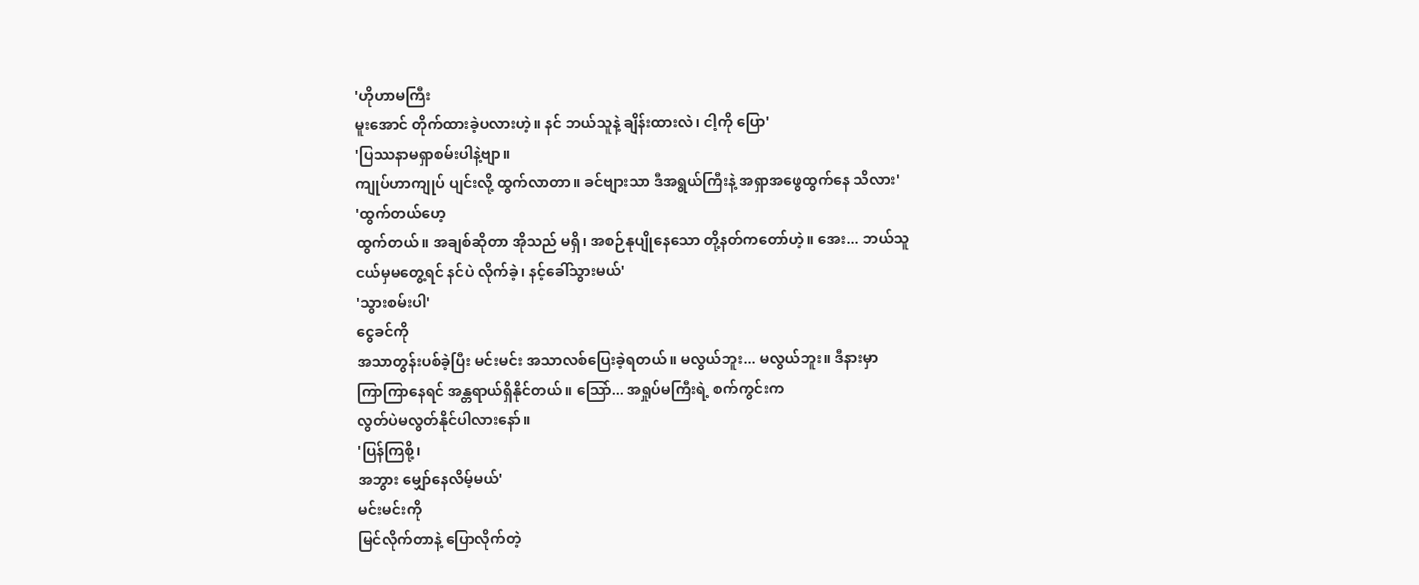'ဟိုဟာမကြီး
မူးအောင် တိုက်ထားခဲ့ပလားဟဲ့။ နင် ဘယ်သူနဲ့ ချိန်းထားလဲ၊ ငါ့ကို ပြော'
'ပြဿနာမရှာစမ်းပါနဲ့ဗျာ။
ကျုပ်ဟာကျုပ် ပျင်းလို့ ထွက်လာတာ။ ခင်ဗျားသာ ဒီအရွယ်ကြီးနဲ့ အရှာအဖွေထွက်နေ သိလား'
'ထွက်တယ်ဟေ့
ထွက်တယ်။ အချစ်ဆိုတာ အိုသည် မရှိ၊ အစဉ်နုပျိုနေသော တို့နတ်ကတော်ဟဲ့။ အေး... ဘယ်သူ
ငယ်မှမတွေ့ရင် နင်ပဲ လိုက်ခဲ့၊ နင့်ခေါ်သွားမယ်'
'သွားစမ်းပါ'
ငွေခင်ကို
အသာတွန်းပစ်ခဲ့ပြီး မင်းမင်း အသာလစ်ပြေးခဲ့ရတယ်။ မလွယ်ဘူး... မလွယ်ဘူး။ ဒီနားမှာ
ကြာကြာနေရင် အန္တရာယ်ရှိနိုင်တယ်။ သြော်... အရှုပ်မကြီးရဲ့ စက်ကွင်းက
လွတ်ပဲမလွတ်နိုင်ပါလားနော်။
'ပြန်ကြစို့၊
အဘွား မျှော်နေလိမ့်မယ်'
မင်းမင်းကို
မြင်လိုက်တာနဲ့ ပြောလိုက်တဲ့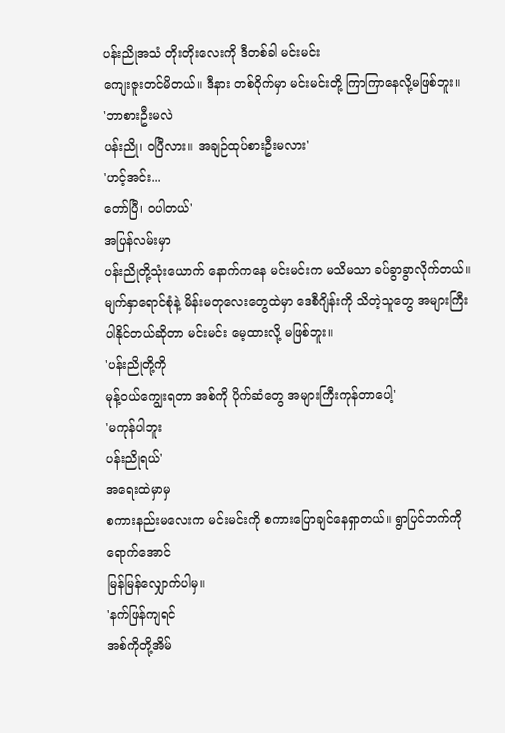ပန်းညိုအသံ တိုးတိုးလေးကို ဒီတစ်ခါ မင်းမင်း
ကျေးဇူးတင်မိတယ်။ ဒီနား တစ်ဝိုက်မှာ မင်းမင်းတို့ ကြာကြာနေလို့မဖြစ်ဘူး။
'ဘာစားဦးမလဲ
ပန်းညို၊ ဝပြီလား။ အချဉ်ထုပ်စားဦးမလား'
'ဟင့်အင်း...
တော်ပြီ၊ ဝပါတယ်'
အပြန်လမ်းမှာ
ပန်းညိုတို့သုံးယောက် နောက်ကနေ မင်းမင်းက မသိမသာ ခပ်ခွာခွာလိုက်တယ်။
မျက်နှာရောင်စုံနဲ့ မိန်းမတုလေးတွေထဲမှာ ဒေစီဂျိန်းကို သိတဲ့သူတွေ အများကြီး
ပါနိုင်တယ်ဆိုတာ မင်းမင်း မေ့ထားလို့ မဖြစ်ဘူး။
'ပန်းညိုတို့ကို
မုန့်ဝယ်ကျွေးရတာ အစ်ကို ပိုက်ဆံတွေ အများကြီးကုန်တာပေါ့'
'မကုန်ပါဘူး
ပန်းညိုရယ်'
အရေးထဲမှာမှ
စကားနည်းမလေးက မင်းမင်းကို စကားပြောချင်နေရှာတယ်။ ရွာပြင်ဘက်ကို ရောက်အောင်
မြန်မြန်လျှောက်ပါမှ။
'နက်ဖြန်ကျရင်
အစ်ကိုတို့အိမ်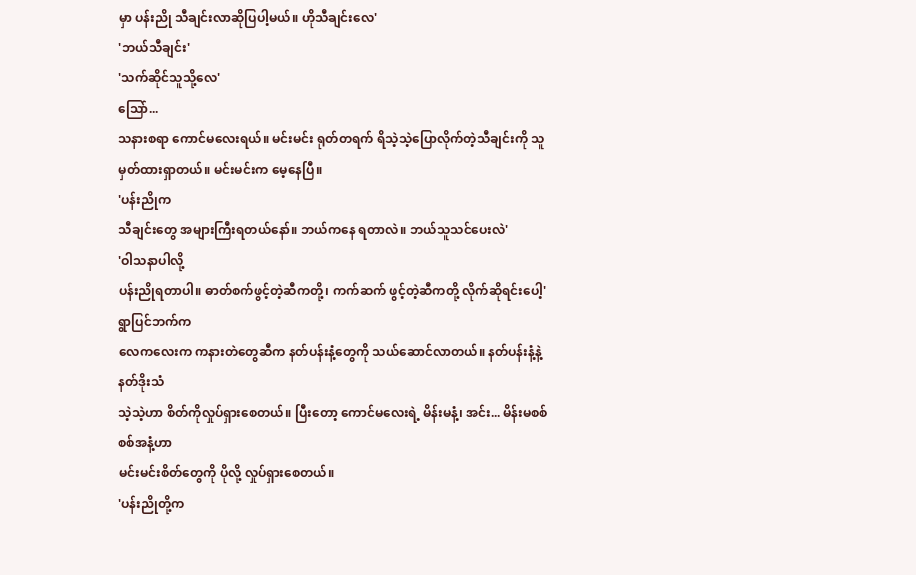မှာ ပန်းညို သီချင်းလာဆိုပြပါ့မယ်။ ဟိုသီချင်းလေ'
'ဘယ်သီချင်း'
'သက်ဆိုင်သူသို့လေ'
သြော်...
သနားစရာ ကောင်မလေးရယ်။ မင်းမင်း ရုတ်တရက် ရိသဲ့သဲ့ပြောလိုက်တဲ့သီချင်းကို သူ
မှတ်ထားရှာတယ်။ မင်းမင်းက မေ့နေပြီ။
'ပန်းညိုက
သီချင်းတွေ အများကြီးရတယ်နော်။ ဘယ်ကနေ ရတာလဲ။ ဘယ်သူသင်ပေးလဲ'
'ဝါသနာပါလို့
ပန်းညိုရတာပါ။ ဓာတ်စက်ဖွင့်တဲ့ဆီကတို့၊ ကက်ဆက် ဖွင့်တဲ့ဆီကတို့ လိုက်ဆိုရင်းပေါ့'
ရွာပြင်ဘက်က
လေကလေးက ကနားတဲတွေဆီက နတ်ပန်းနံ့တွေကို သယ်ဆောင်လာတယ်။ နတ်ပန်းနံ့နဲ့ နတ်ဒိုးသံ
သဲ့သဲ့ဟာ စိတ်ကိုလှုပ်ရှားစေတယ်။ ပြီးတော့ ကောင်မလေးရဲ့ မိန်းမနံ့၊ အင်း... မိန်းမစစ်စစ်အနံ့ဟာ
မင်းမင်းစိတ်တွေကို ပိုလို့ လှုပ်ရှားစေတယ်။
'ပန်းညိုတို့က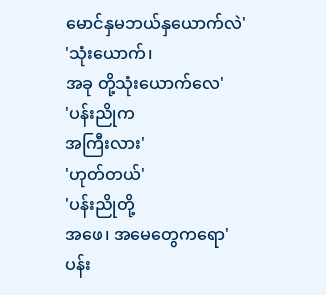မောင်နှမဘယ်နှယောက်လဲ'
'သုံးယောက်၊
အခု တို့သုံးယောက်လေ'
'ပန်းညိုက
အကြီးလား'
'ဟုတ်တယ်'
'ပန်းညိုတို့
အဖေ၊ အမေတွေကရော'
ပန်း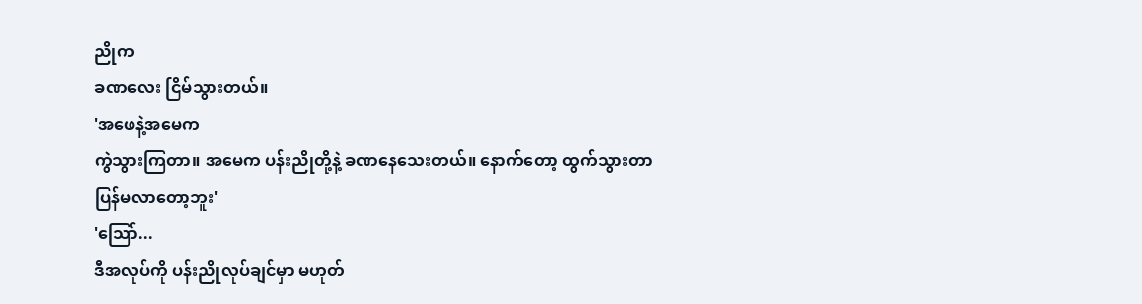ညိုက
ခဏလေး ငြိမ်သွားတယ်။
'အဖေနဲ့အမေက
ကွဲသွားကြတာ။ အမေက ပန်းညိုတို့နဲ့ ခဏနေသေးတယ်။ နောက်တော့ ထွက်သွားတာ
ပြန်မလာတော့ဘူး'
'သြော်...
ဒီအလုပ်ကို ပန်းညိုလုပ်ချင်မှာ မဟုတ်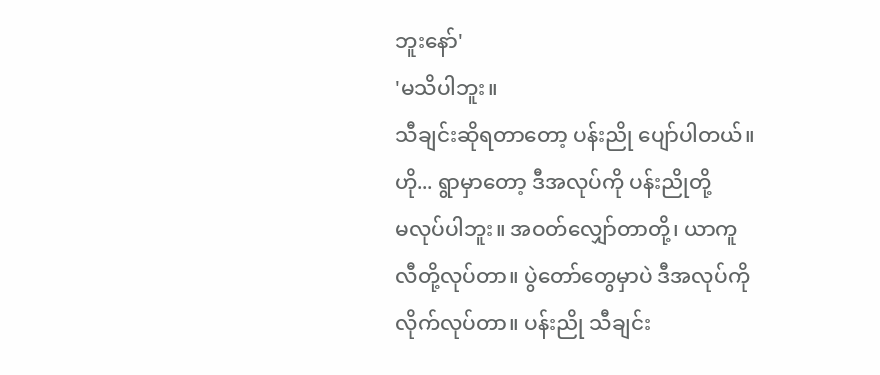ဘူးနော်'
'မသိပါဘူး။
သီချင်းဆိုရတာတော့ ပန်းညို ပျော်ပါတယ်။ ဟို... ရွာမှာတော့ ဒီအလုပ်ကို ပန်းညိုတို့
မလုပ်ပါဘူး။ အဝတ်လျှော်တာတို့၊ ယာကူလီတို့လုပ်တာ။ ပွဲတော်တွေမှာပဲ ဒီအလုပ်ကို
လိုက်လုပ်တာ။ ပန်းညို သီချင်း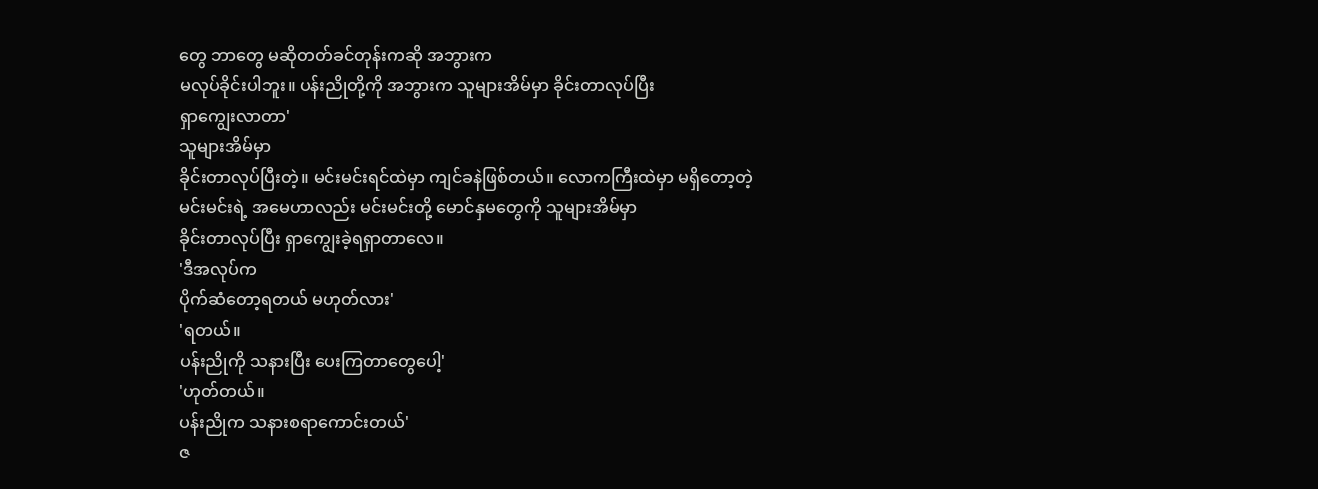တွေ ဘာတွေ မဆိုတတ်ခင်တုန်းကဆို အဘွားက
မလုပ်ခိုင်းပါဘူး။ ပန်းညိုတို့ကို အဘွားက သူများအိမ်မှာ ခိုင်းတာလုပ်ပြီး
ရှာကျွေးလာတာ'
သူများအိမ်မှာ
ခိုင်းတာလုပ်ပြီးတဲ့။ မင်းမင်းရင်ထဲမှာ ကျင်ခနဲဖြစ်တယ်။ လောကကြီးထဲမှာ မရှိတော့တဲ့
မင်းမင်းရဲ့ အမေဟာလည်း မင်းမင်းတို့ မောင်နှမတွေကို သူများအိမ်မှာ
ခိုင်းတာလုပ်ပြီး ရှာကျွေးခဲ့ရရှာတာလေ။
'ဒီအလုပ်က
ပိုက်ဆံတော့ရတယ် မဟုတ်လား'
'ရတယ်။
ပန်းညိုကို သနားပြီး ပေးကြတာတွေပေါ့'
'ဟုတ်တယ်။
ပန်းညိုက သနားစရာကောင်းတယ်'
ဇ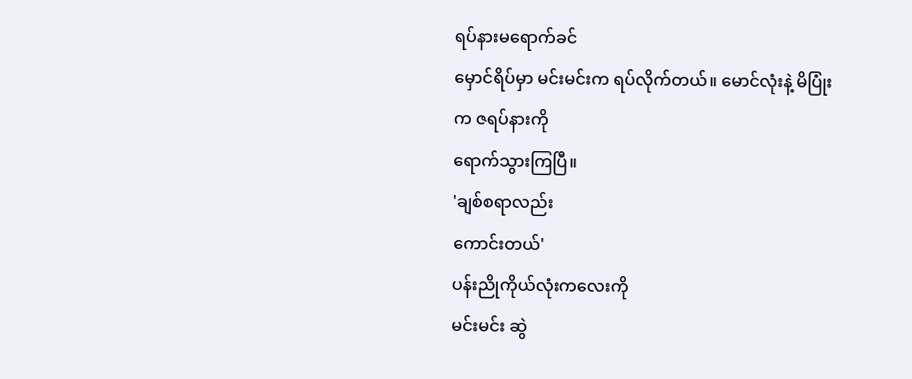ရပ်နားမရောက်ခင်
မှောင်ရိပ်မှာ မင်းမင်းက ရပ်လိုက်တယ်။ မောင်လုံးနဲ့ မိပြုံးက ဇရပ်နားကို
ရောက်သွားကြပြီ။
'ချစ်စရာလည်း
ကောင်းတယ်'
ပန်းညိုကိုယ်လုံးကလေးကို
မင်းမင်း ဆွဲ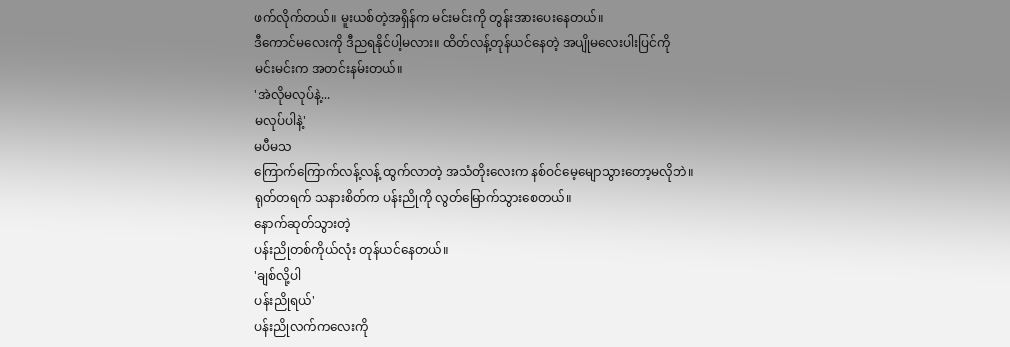ဖက်လိုက်တယ်။ မူးယစ်တဲ့အရှိန်က မင်းမင်းကို တွန်းအားပေးနေတယ်။
ဒီကောင်မလေးကို ဒီညရနိုင်ပါ့မလား။ ထိတ်လန့်တုန်ယင်နေတဲ့ အပျိုမလေးပါးပြင်ကို
မင်းမင်းက အတင်းနမ်းတယ်။
'အဲလိုမလုပ်နဲ့...
မလုပ်ပါနဲ့'
မပီမသ
ကြောက်ကြောက်လန့်လန့် ထွက်လာတဲ့ အသံတိုးလေးက နစ်ဝင်မေ့မျောသွားတော့မလိုဘဲ။
ရုတ်တရက် သနားစိတ်က ပန်းညိုကို လွတ်မြောက်သွားစေတယ်။
နောက်ဆုတ်သွားတဲ့
ပန်းညိုတစ်ကိုယ်လုံး တုန်ယင်နေတယ်။
'ချစ်လို့ပါ
ပန်းညိုရယ်'
ပန်းညိုလက်ကလေးကို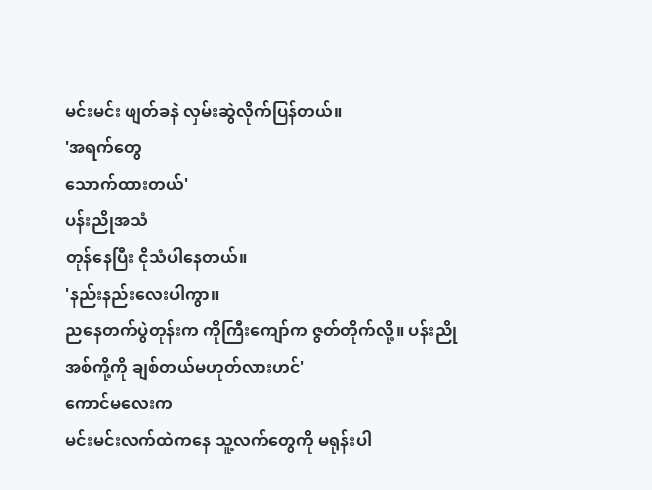မင်းမင်း ဖျတ်ခနဲ လှမ်းဆွဲလိုက်ပြန်တယ်။
'အရက်တွေ
သောက်ထားတယ်'
ပန်းညိုအသံ
တုန်နေပြီး ငိုသံပါနေတယ်။
'နည်းနည်းလေးပါကွာ။
ညနေတက်ပွဲတုန်းက ကိုကြီးကျော်က ဇွတ်တိုက်လို့။ ပန်းညို အစ်ကို့ကို ချစ်တယ်မဟုတ်လားဟင်'
ကောင်မလေးက
မင်းမင်းလက်ထဲကနေ သူ့လက်တွေကို မရုန်းပါ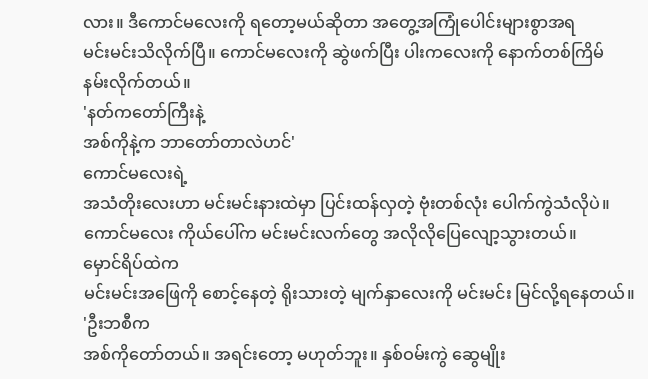လား။ ဒီကောင်မလေးကို ရတော့မယ်ဆိုတာ အတွေ့အကြုံပေါင်းများစွာအရ
မင်းမင်းသိလိုက်ပြီ။ ကောင်မလေးကို ဆွဲဖက်ပြီး ပါးကလေးကို နောက်တစ်ကြိမ်
နမ်းလိုက်တယ်။
'နတ်ကတော်ကြီးနဲ့
အစ်ကိုနဲ့က ဘာတော်တာလဲဟင်'
ကောင်မလေးရဲ့
အသံတိုးလေးဟာ မင်းမင်းနားထဲမှာ ပြင်းထန်လှတဲ့ ဗုံးတစ်လုံး ပေါက်ကွဲသံလိုပဲ။
ကောင်မလေး ကိုယ်ပေါ်က မင်းမင်းလက်တွေ အလိုလိုပြေလျော့သွားတယ်။
မှောင်ရိပ်ထဲက
မင်းမင်းအဖြေကို စောင့်နေတဲ့ ရိုးသားတဲ့ မျက်နှာလေးကို မင်းမင်း မြင်လို့ရနေတယ်။
'ဦးဘစီက
အစ်ကိုတော်တယ်။ အရင်းတော့ မဟုတ်ဘူး။ နှစ်ဝမ်းကွဲ ဆွေမျိုး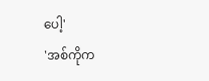ပေါ့'
'အစ်ကိုက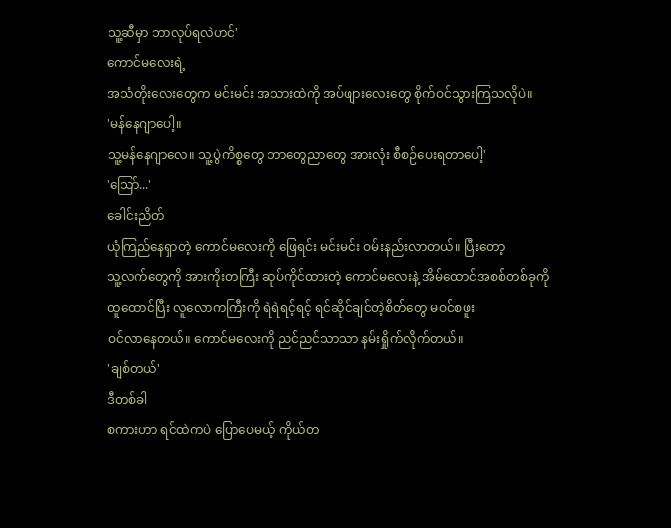သူ့ဆီမှာ ဘာလုပ်ရလဲဟင်'
ကောင်မလေးရဲ့
အသံတိုးလေးတွေက မင်းမင်း အသားထဲကို အပ်ဖျားလေးတွေ စိုက်ဝင်သွားကြသလိုပဲ။
'မန်နေဂျာပေါ့။
သူ့မန်နေဂျာလေ။ သူ့ပွဲကိစ္စတွေ ဘာတွေညာတွေ အားလုံး စီစဉ်ပေးရတာပေါ့'
'သြော်...'
ခေါင်းညိတ်
ယုံကြည်နေရှာတဲ့ ကောင်မလေးကို ဖြေရင်း မင်းမင်း ဝမ်းနည်းလာတယ်။ ပြီးတော့
သူ့လက်တွေကို အားကိုးတကြီး ဆုပ်ကိုင်ထားတဲ့ ကောင်မလေးနဲ့ အိမ်ထောင်အစစ်တစ်ခုကို
ထူထောင်ပြီး လူလောကကြီးကို ရဲရဲရင့်ရင့် ရင်ဆိုင်ချင်တဲ့စိတ်တွေ မဝင်စဖူး
ဝင်လာနေတယ်။ ကောင်မလေးကို ညင်ညင်သာသာ နမ်းရှိုက်လိုက်တယ်။
'ချစ်တယ်'
ဒီတစ်ခါ
စကားဟာ ရင်ထဲကပဲ ပြောပေမယ့် ကိုယ်တ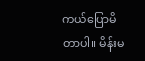ကယ်ပြောမိတာပါ။ မိန်းမ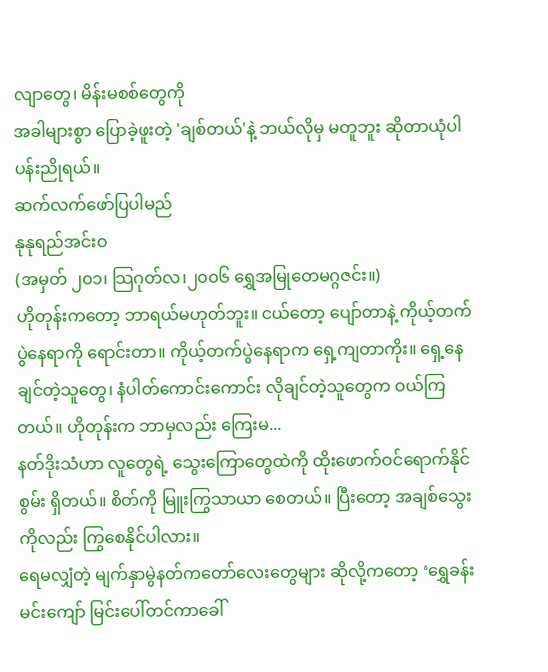လျာတွေ၊ မိန်းမစစ်တွေကို
အခါများစွာ ပြောခဲ့ဖူးတဲ့ 'ချစ်တယ်'နဲ့ ဘယ်လိုမှ မတူဘူး ဆိုတာယုံပါ ပန်းညိုရယ်။
ဆက်လက်ဖော်ပြပါမည်
နုနုရည်အင်းဝ
(အမှတ် ၂၀၁၊ သြဂုတ်လ၊၂၀၀၆ ရွှေအမြုတေမဂ္ဂဇင်း။)
ဟိုတုန်းကတော့ ဘာရယ်မဟုတ်ဘူး။ ငယ်တော့ ပျော်တာနဲ့ ကိုယ့်တက်ပွဲနေရာကို ရောင်းတာ။ ကိုယ့်တက်ပွဲနေရာက ရှေ့ကျတာကိုး။ ရှေ့နေချင်တဲ့သူတွေ၊ နံပါတ်ကောင်းကောင်း လိုချင်တဲ့သူတွေက ဝယ်ကြတယ်။ ဟိုတုန်းက ဘာမှလည်း ကြေးမ...
နတ်ဒိုးသံဟာ လူတွေရဲ့ သွေးကြောတွေထဲကို ထိုးဖောက်ဝင်ရောက်နိုင်စွမ်း ရှိတယ်။ စိတ်ကို မြူးကြွသာယာ စေတယ်။ ပြီးတော့ အချစ်သွေးကိုလည်း ကြွစေနိုင်ပါလား။
ရေမလျှံတဲ့ မျက်နှာမွဲနတ်ကတော်လေးတွေများ ဆိုလို့ကတော့ ‘ရွှေခန်းမင်းကျော် မြင်းပေါ်တင်ကာခေါ်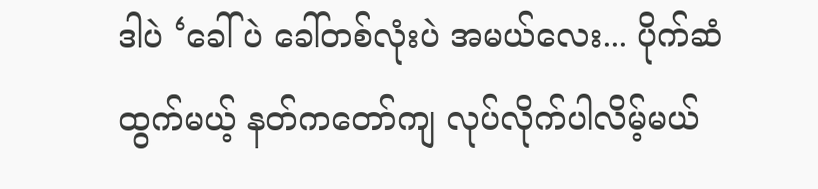ဒါပဲ ‘ခေါ်ပဲ ခေါ်တစ်လုံးပဲ အမယ်လေး... ပိုက်ဆံထွက်မယ့် နတ်ကတော်ကျ လုပ်လိုက်ပါလိမ့်မယ်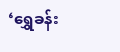‘ရွှေခန်း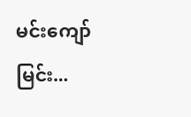မင်းကျော် မြင်း...